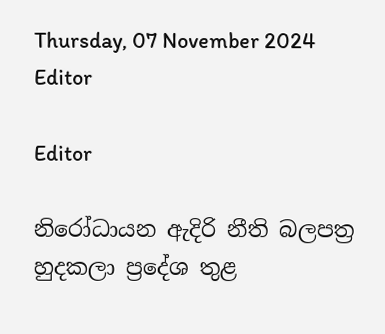Thursday, 07 November 2024
Editor

Editor

නිරෝධායන ඇදිරි නීති බලපත්‍ර හුදකලා ප්‍රදේශ තුළ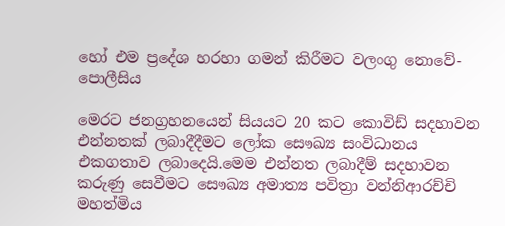හෝ එම ප්‍රදේශ හරහා ගමන් කිරීමට වලංගු නොවේ- පොලීසිය

මෙරට ජනග්‍රහනයෙන් සියයට 20 කට කොවිඩ් සදහාවන එන්නතක් ලබාදීදීමට ලෝක සෞඛ්‍ය සංවිධානය එකගතාව ලබාදෙයි.මෙම එන්නත ලබාදීම් සදහාවන කරුණු සෙවීමට සෞඛ්‍ය අමාත්‍ය පවිත්‍රා වන්නිආරච්චි මහත්මිය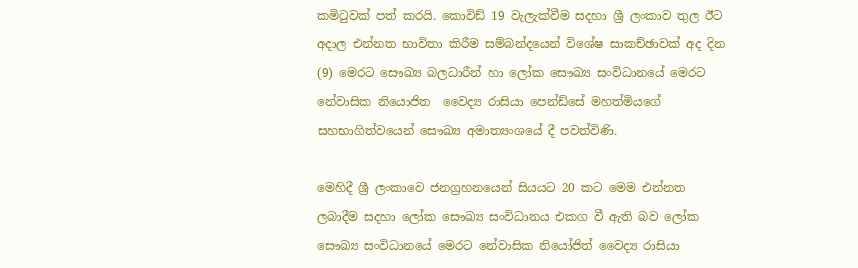කමිටුවක් පත් කරයි. කොවිඩ් 19 වැලැක්වීම සදහා ශ්‍රී ලංකාව තුල ඊට අදාල එන්නත භාවිතා කිරීම සම්බන්දයෙන් විශේෂ සාකච්ඡාවක් අද දින (9) මෙරට සෞඛ්‍ය බලධාරීන් හා ලෝක සෞඛ්‍ය සංවිධානයේ මෙරට නේවාසික නියොජිත  වෛද්‍ය රාසියා පෙන්ඩ්සේ මහත්මියගේ සහභාගිත්වයෙන් සෞඛ්‍ය අමාත්‍යංශයේ දී පවත්විණි.

මෙහිදී ශ්‍රී ලංකාවෙ ජනග්‍රහනයෙන් සියයට 20 කට මෙම එන්නත ලබාදීම සදහා ලෝක සෞඛ්‍ය සංවිධානය එකග වී ඇති බව ලෝක සෞඛ්‍ය සංවිධානයේ මෙරට නේවාසික නියෝජිත් වෛද්‍ය රාසියා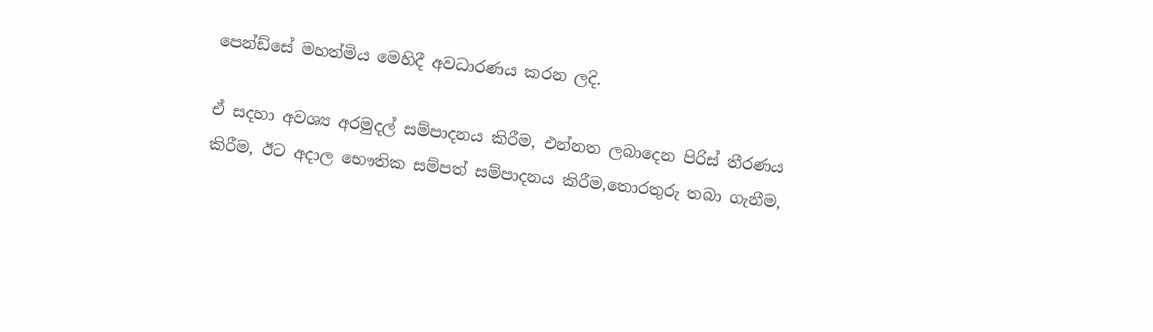පෙන්ඩ්සේ මහත්මිය මෙහිදී අවධාරණය කරන ලදි.

ඒ සදහා අවශ්‍ය අරමුදල් සම්පාදනය කිරීම, එන්නත ලබාදෙන පිරිස් තීරණය  කිරීම, ඊට අදාල භෞතික සම්පත් සම්පාදනය කිරීම,තොරතුරු තබා ගැනීම,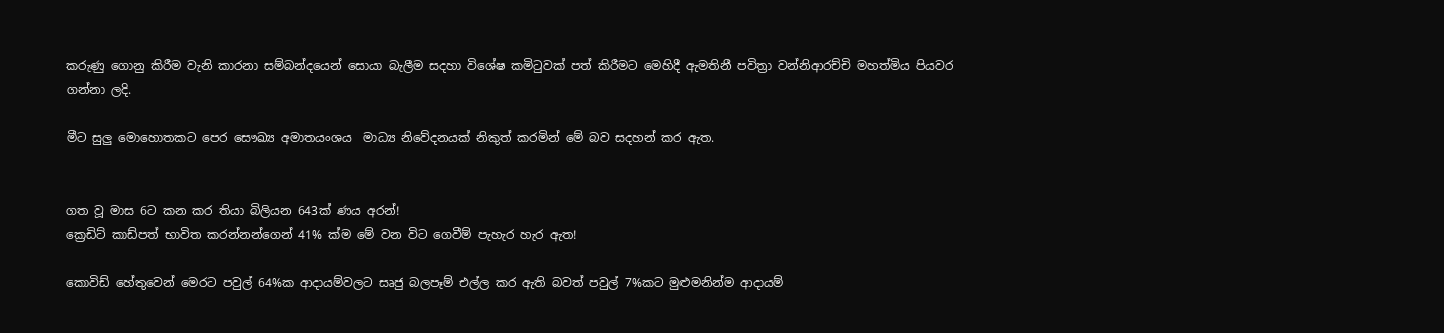කරුණු ගොනු කිරීම වැනි කාරනා සම්බන්දයෙන් සොයා බැලීම සදහා විශේෂ කමිටුවක් පත් කිරීමට මෙහිදී ඇමතිනී පවිත්‍රා වන්නිආරච්චි මහත්මිය පියවර ගන්නා ලදි.

මීට සුලු මොහොතකට පෙර සෞඛ්‍ය අමාතයංශය  මාධ්‍ය නිවේදනයක් නිකුත් කරමින් මේ බව සදහන් කර ඇත.


ගත වූ මාස 6ට කන කර තියා බිලියන 643ක් ණය අරන්!
ක්‍රෙඩිට් කාඩ්පත් භාවිත කරන්නන්ගෙන් 41% ක්ම මේ වන විට ගෙවීම් පැහැර හැර ඇත!

කොවිඩ් හේතුවෙන් මෙරට පවුල් 64%ක ආදායම්වලට සෘජු බලපෑම් එල්ල කර ඇති බවත් පවුල් 7%කට මුළුමනින්ම ආදායම්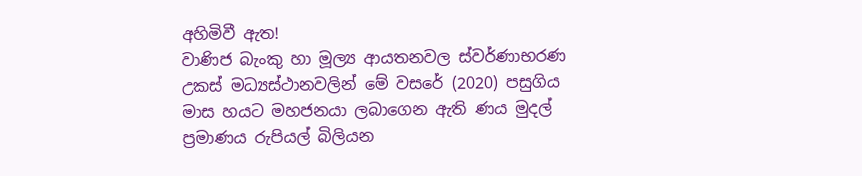අහිමිවී ඇත!
වාණිජ බැංකු හා මූල්‍ය ආයතනවල ස්වර්ණාභරණ උකස් මධ්‍යස්ථානවලින් මේ වසරේ (2020) පසුගිය මාස හයට මහජනයා ලබාගෙන ඇති ණය මුදල් ප්‍රමාණය රුපියල් බිලියන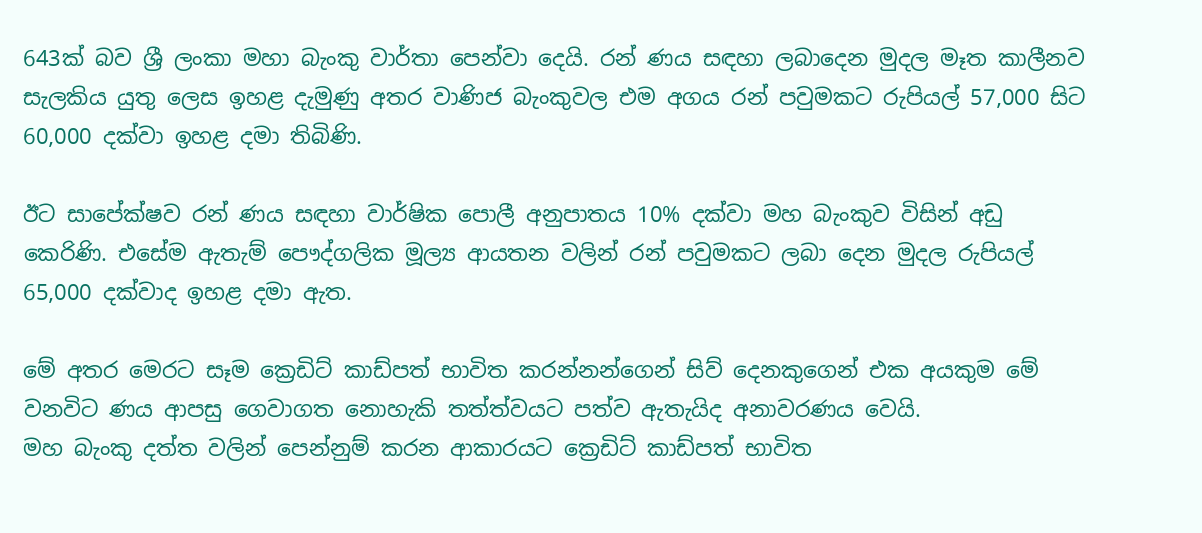643ක් බව ශ්‍රී ලංකා මහා බැංකු වාර්තා පෙන්වා දෙයි. රන් ණය සඳහා ලබාදෙන මුදල මෑත කාලීනව සැලකිය යුතු ලෙස ඉහළ දැමුණු අතර වාණිජ බැංකුවල එම අගය රන් පවුමකට රුපියල් 57,000 සිට 60,000 දක්වා ඉහළ දමා තිබිණි.

ඊට සාපේක්ෂව රන් ණය සඳහා වාර්ෂික පොලී අනුපාතය 10% දක්වා මහ බැංකුව විසින් අඩු කෙරිණි. එසේම ඇතැම් පෞද්ගලික මූල්‍ය ආයතන වලින් රන් පවුමකට ලබා දෙන මුදල රුපියල් 65,000 දක්වාද ඉහළ දමා ඇත.

මේ අතර මෙරට සෑම ක්‍රෙඩිට් කාඩ්පත් භාවිත කරන්නන්ගෙන් සිව් දෙනකුගෙන් එක අයකුම මේ වනවිට ණය ආපසු ගෙවාගත නොහැකි තත්ත්වයට පත්ව ඇතැයිද අනාවරණය වෙයි.
මහ බැංකු දත්ත වලින් පෙන්නුම් කරන ආකාරයට ක්‍රෙඩිට් කාඩ්පත් භාවිත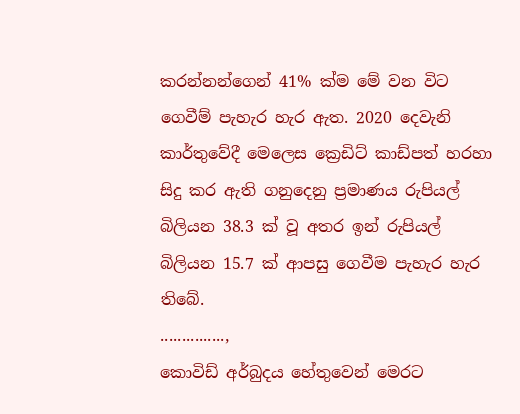කරන්නන්ගෙන් 41% ක්ම මේ වන විට ගෙවීම් පැහැර හැර ඇත. 2020 දෙවැනි කාර්තුවේදී මෙලෙස ක්‍රෙඩිට් කාඩ්පත් හරහා සිදු කර ඇති ගනුදෙනු ප්‍රමාණය රුපියල් බිලියන 38.3 ක් වූ අතර ඉන් රුපියල් බිලියන 15.7 ක් ආපසු ගෙවීම පැහැර හැර තිබේ.
...............,
කොවිඩ් අර්බුදය හේතුවෙන් මෙරට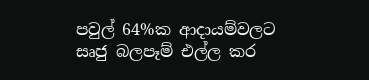පවුල් 64%ක ආදායම්වලට සෘජු බලපෑම් එල්ල කර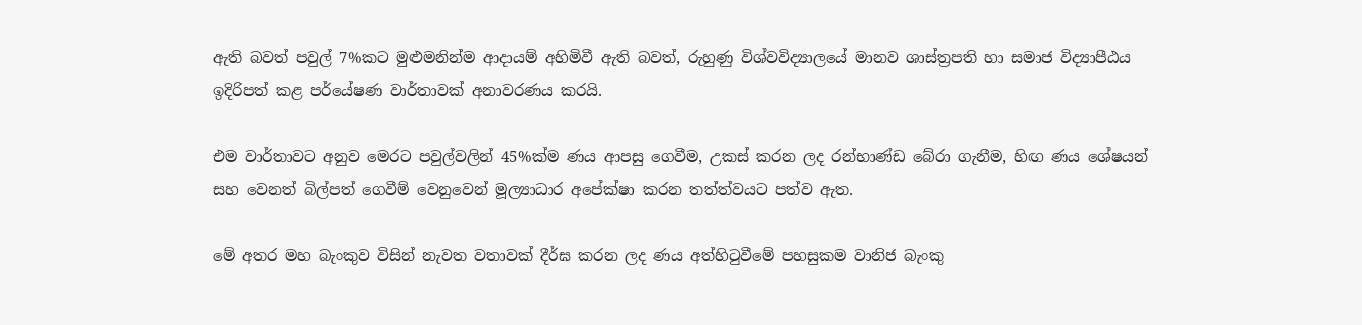ඇති බවත් පවුල් 7%කට මුළුමනින්ම ආදායම් අහිමිවී ඇති බවත්, රුහුණු විශ්වවිද්‍යාලයේ මානව ශාස්ත්‍රපති හා සමාජ විද්‍යාපීඨය ඉදිරිපත් කළ පර්‌යේෂණ වාර්තාවක් අනාවරණය කරයි.

එම වාර්තාවට අනුව මෙරට පවුල්වලින් 45%ක්ම ණය ආපසු ගෙවීම, උකස් කරන ලද රන්භාණ්ඩ බේරා ගැනීම, හිඟ ණය ශේෂයන් සහ වෙනත් බිල්පත් ගෙවීම් වෙනුවෙන් මූල්‍යාධාර අපේක්ෂා කරන තත්ත්වයට පත්ව ඇත.

මේ අතර මහ බැංකුව විසින් නැවත වතාවක් දීර්ඝ කරන ලද ණය අත්හිටුවීමේ පහසුකම වානිජ බැංකු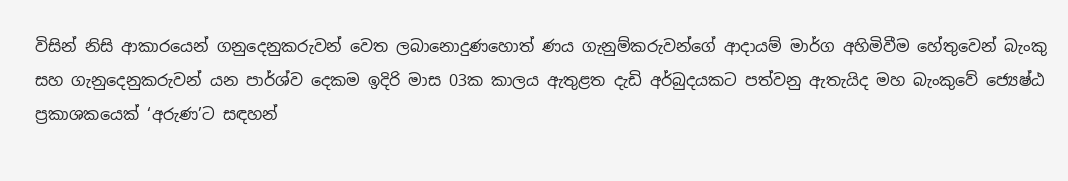විසින් නිසි ආකාරයෙන් ගනුදෙනුකරුවන් වෙත ලබානොදුණහොත් ණය ගැනුම්කරුවන්ගේ ආදායම් මාර්ග අහිමිවීම හේතුවෙන් බැංකු සහ ගැනුදෙනුකරුවන් යන පාර්ශ්ව දෙකම ඉදිරි මාස 03ක කාලය ඇතුළත දැඩි අර්බුදයකට පත්වනු ඇතැයිද මහ බැංකුවේ ජ්‍යෙෂ්ඨ ප්‍රකාශකයෙක් ‘අරුණ’ට සඳහන්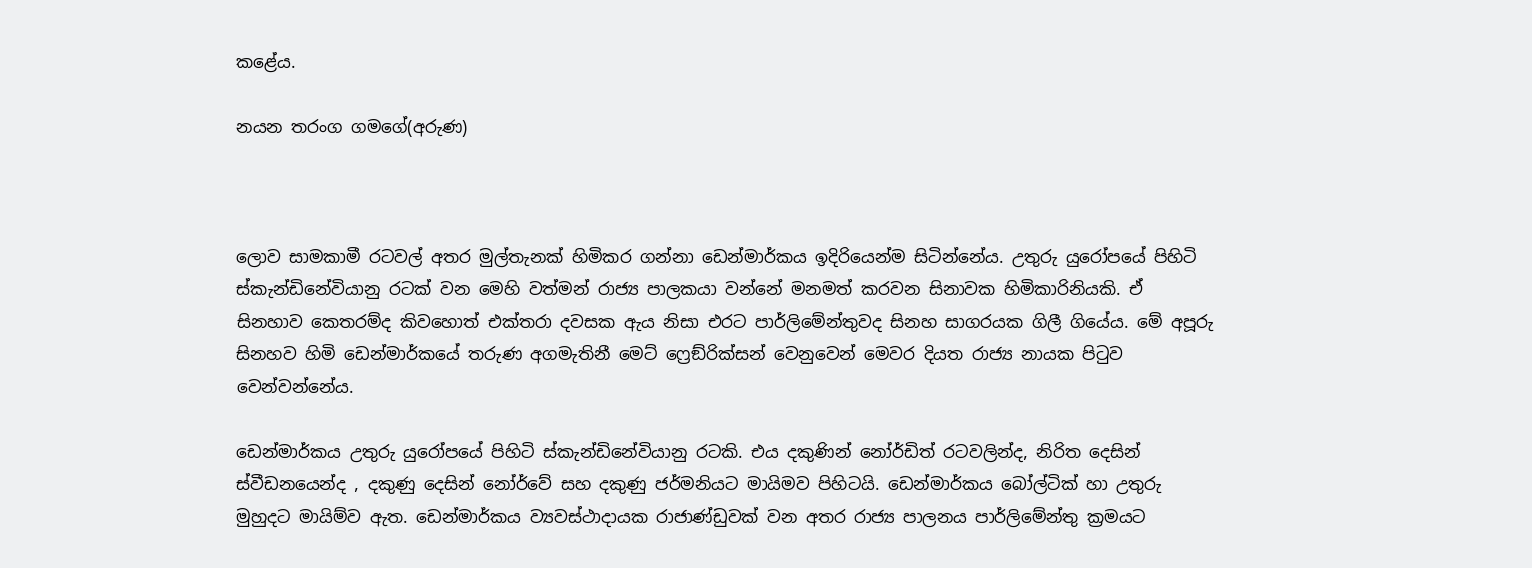කළේය.

නයන තරංග ගමගේ(අරුණ)



ලොව සාමකාමී රටවල් අතර මුල්තැනක් හිමිකර ගන්නා ඩෙන්මාර්කය ඉදිරියෙන්ම සිටින්නේය. උතුරු යුරෝපයේ පිහිටි ස්කැන්ඩිනේවියානු රටක් වන මෙහි වත්මන් රාජ්‍ය පාලකයා වන්නේ මනමත් කරවන සිනාවක හිමිකාරිනියකි. ඒ සිනහාව කෙතරම්ද කිවහොත් එක්තරා දවසක ඇය නිසා එරට පාර්ලිමේන්තුවද සිනහ සාගරයක ගිලී ගියේය. මේ අපූරු සිනහව හිමි ඩෙන්මාර්කයේ තරුණ අගමැතිනී මෙට් ෆ්‍රෙඞ්රික්සන් වෙනුවෙන් මෙවර දියත රාජ්‍ය නායක පිටුව වෙන්වන්නේය.

ඩෙන්මාර්කය උතුරු යුරෝපයේ පිහිටි ස්කැන්ඩිනේවියානු රටකි. එය දකුණින් නෝර්ඩිත් රටවලින්ද, නිරිත දෙසින් ස්වීඩනයෙන්ද , දකුණු දෙසින් නෝර්වේ සහ දකුණු ජර්මනියට මායිමව පිහිටයි. ඩෙන්මාර්කය බෝල්ටික් හා උතුරු මුහුදට මායිම්ව ඇත. ඩෙන්මාර්කය ව්‍යවස්ථාදායක රාජාණ්ඩුවක් වන අතර රාජ්‍ය පාලනය පාර්ලිමේන්තු ක්‍රමයට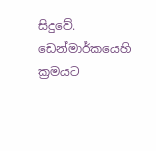සිදුවේ. ඩෙන්මාර්කයෙහි ක්‍රමයට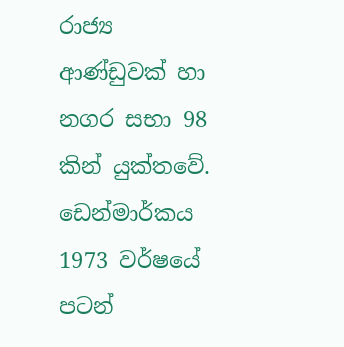රාජ්‍ය ආණ්ඩුවක් හා නගර සභා 98 කින් යුක්තවේ. ඩෙන්මාර්කය 1973 වර්ෂයේ පටන්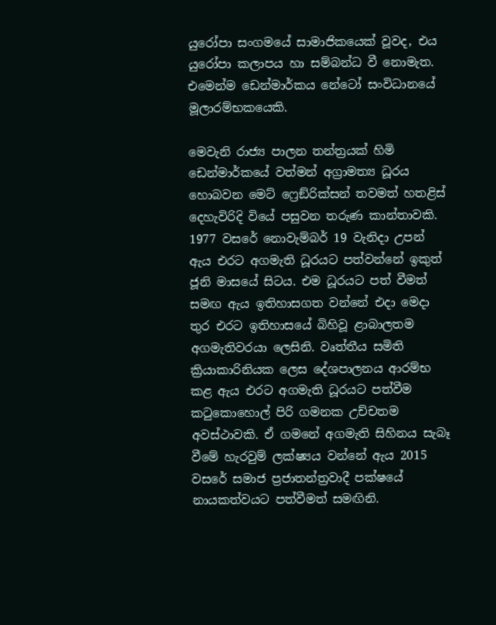යුරෝපා සංගමයේ සාමාජිකයෙක් වූවද, එය යුරෝපා කලාපය හා සම්බන්ධ වී නොමැත. එමෙන්ම ඩෙන්මාර්කය නේටෝ සංවිධානයේ මූලාරම්භකයෙකි.

මෙවැනි රාජ්‍ය පාලන තන්ත්‍රයක් හිමි ඩෙන්මාර්කයේ වත්මන් අග්‍රාමත්‍ය ධූරය හොබවන මෙට් ෆ්‍රෙඞ්රික්සන් තවමත් හතළිස් දෙහැවිරිදි වියේ පසුවන තරුණ කාන්තාවකි. 1977 වසරේ නොවැම්බර් 19 වැනිදා උපන් ඇය එරට අගමැති ධූරයට පත්වන්නේ ඉකුත් ජූනි මාසයේ සිටය. එම ධූරයට පත් වීමත් සමඟ ඇය ඉතිහාසගත වන්නේ එදා මෙදා තුර එරට ඉතිහාසයේ බිහිවූ ළාබාලතම අගමැතිවරයා ලෙසිනි. වෘත්තීය සමිති ක්‍රියාකාරිනියක ලෙස දේශපාලනය ආරම්භ කළ ඇය එරට අගමැති ධූරයට පත්වීම කටුකොහොල් පිරි ගමනක උච්චතම අවස්ථාවකි. ඒ ගමනේ අගමැති සිහිනය සැබෑ වීමේ හැරවුම් ලක්ෂ්‍යය වන්නේ ඇය 2015 වසරේ සමාජ ප්‍රජාතන්ත්‍රවාදී පක්ෂයේ නායකත්වයට පත්වීමත් සමඟිනි.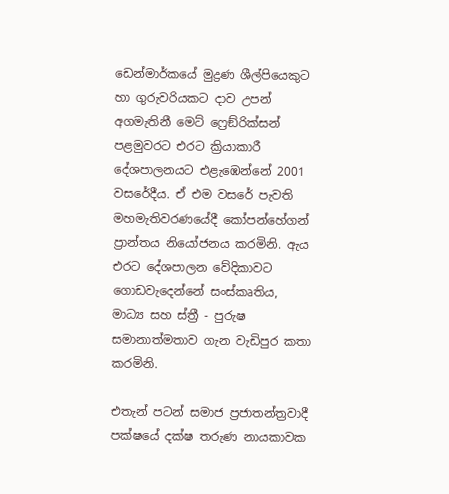ඩෙන්මාර්කයේ මුද්‍රණ ශීල්පියෙකුට හා ගුරුවරියකට දාව උපන් අගමැතිනී මෙට් ෆ්‍රෙඞ්රික්සන් පළමුවරට එරට ක්‍රියාකාරී දේශපාලනයට එළැඹෙන්නේ 2001 වසරේදීය. ඒ එම වසරේ පැවති මහමැතිවරණයේදී කෝපන්හේගන් ප්‍රාන්තය නියෝජනය කරමිනි. ඇය එරට දේශපාලන වේදිකාවට ගොඩවැදෙන්නේ සංස්කෘතිය, මාධ්‍ය සහ ස්ත්‍රී ‐ පුරුෂ සමානාත්මතාව ගැන වැඩිපුර කතා කරමිනි.

එතැන් පටන් සමාජ ප්‍රජාතන්ත්‍රවාදී පක්ෂයේ දක්ෂ තරුණ නායකාවක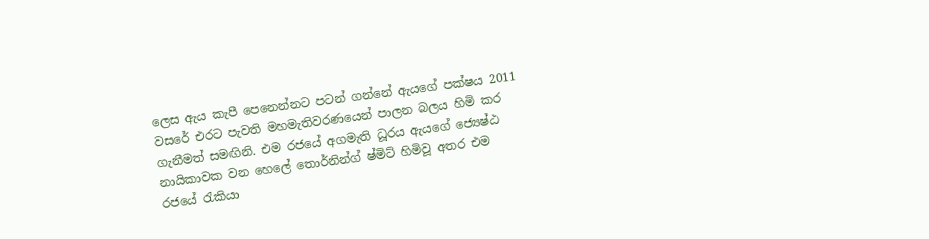ලෙස ඇය කැපී පෙනෙන්නට පටන් ගන්නේ ඇයගේ පක්ෂය 2011 වසරේ එරට පැවති මහමැතිවරණයෙන් පාලන බලය හිමි කර ගැනීමත් සමඟිනි. එම රජයේ අගමැති ධූරය ඇයගේ ජ්‍යෙෂ්ඨ නායිකාවක වන හෙලේ තොර්නින්ග් ෂ්මිට් හිමිවූ අතර එම රජයේ රැකියා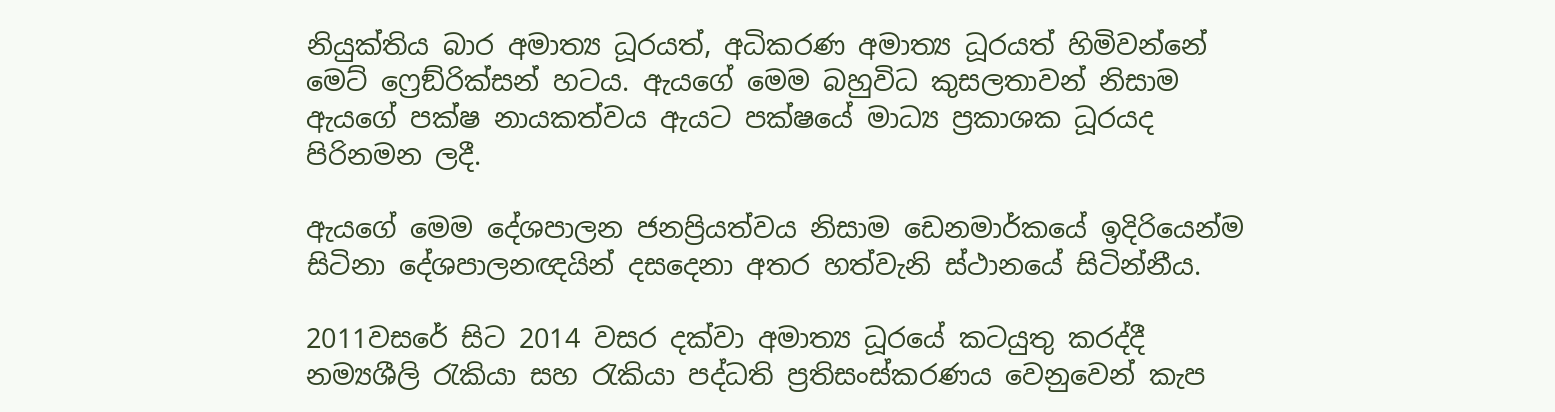නියුක්තිය බාර අමාත්‍ය ධූරයත්, අධිකරණ අමාත්‍ය ධූරයත් හිමිවන්නේ මෙට් ෆ්‍රෙඞ්රික්සන් හටය. ඇයගේ මෙම බහුවිධ කුසලතාවන් නිසාම ඇයගේ පක්ෂ නායකත්වය ඇයට පක්ෂයේ මාධ්‍ය ප්‍රකාශක ධූරයද පිරිනමන ලදී.

ඇයගේ මෙම දේශපාලන ජනප්‍රියත්වය නිසාම ඩෙනමාර්කයේ ඉදිරියෙන්ම සිටිනා දේශපාලනඥයින් දසදෙනා අතර හත්වැනි ස්ථානයේ සිටින්නීය.

2011වසරේ සිට 2014 වසර දක්වා අමාත්‍ය ධූරයේ කටයුතු කරද්දී නම්‍යශීලි රැකියා සහ රැකියා පද්ධති ප්‍රතිසංස්කරණය වෙනුවෙන් කැප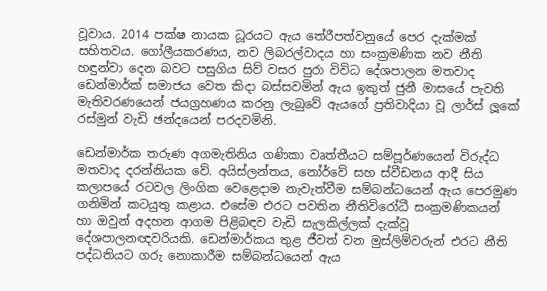වූවාය. 2014 පක්ෂ නායක ධූරයට ඇය තේරීපත්වනුයේ පෙර දැක්මක් සහිතවය. ගෝලීයකරණය, නව ලිබරල්වාදය හා සංක්‍රමණික නව නීති හඳුන්වා දෙන බවට පසුගිය සිව් වසර පුරා විවිධ දේශපාලන මතවාද ඩෙන්මාර්ක් සමාජය වෙත කිදා බස්සවමින් ඇය ඉකුත් ජුනී මාසයේ පැවති මැතිවරණයෙන් ජයග්‍රහණය කරනු ලැබුවේ ඇයගේ ප්‍රතිවාදියා වූ ලාර්ස් ලූකේ රස්මුන් වැඩි ඡන්දයෙන් පරදවමිනි.

ඩෙන්මාර්ක තරුණ අගමැතිනිය ගණිකා වෘත්තීයට සම්පූර්ණයෙන් විරුද්ධ මතවාද දරන්නියක වේ. අයිස්ලන්තය, නෝර්වේ සහ ස්වීඩනය ආදී සිය කලාපයේ රටවල ලිංගික වෙළෙදාම නැවැත්වීම සම්බන්ධයෙන් ඇය පෙරමුණ ගනිමින් කටයුතු කළාය. එසේම එරට පවතින නීතිවිරෝධී සංක්‍රමණිකයන් හා ඔවුන් අදහන ආගම පිළිබඳව වැඩි සැලකිල්ලක් දැක්වූ දේශපාලනඥවරියකි. ඩෙන්මාර්කය තුළ ජීවත් වන මුස්ලිම්වරුන් එරට නීති පද්ධතියට ගරු නොකාරීම සම්බන්ධයෙන් ඇය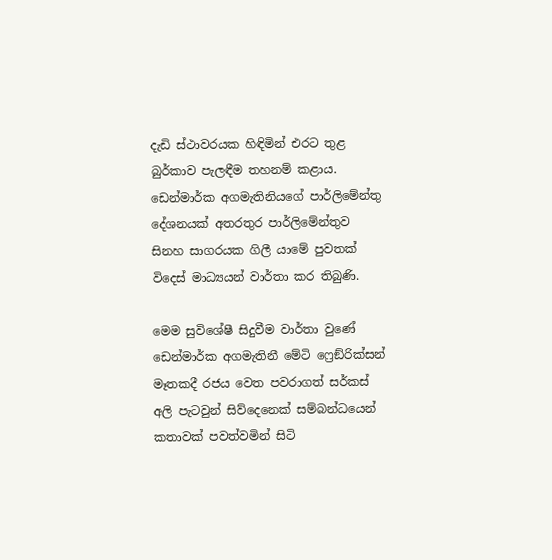දැඩි ස්ථාවරයක හිඳිමින් එරට තුළ බුර්කාව පැලඳීම තහනම් කළාය. ඩෙන්මාර්ක අගමැතිනියගේ පාර්ලිමේන්තු දේශනයක් අතරතුර පාර්ලිමේන්තුව සිනහ සාගරයක ගිලී යාමේ පුවතක් විදෙස් මාධ්‍යයන් වාර්තා කර තිබුණි.

මෙම සුවිශේෂී සිදුවීම වාර්තා වුණේ ඩෙන්මාර්ක අගමැතිනී මේටි ෆ්‍රෙඞ්රික්සන් මෑතකදී රජය වෙත පවරාගත් සර්කස් අලි පැටවුන් සිව්දෙනෙක් සම්බන්ධයෙන් කතාවක් පවත්වමින් සිටි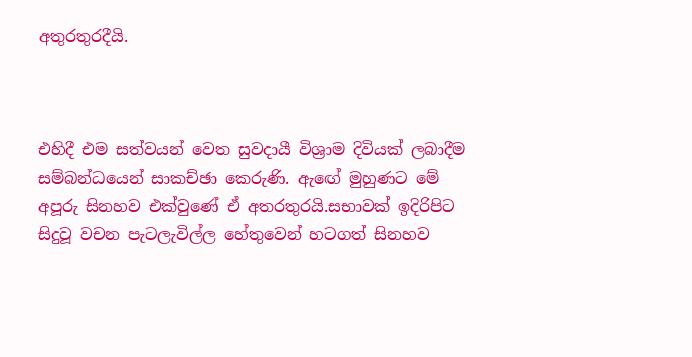අතුරතුරදීයි.



එහිදී එම සත්වයන් වෙත සුවදායී විශ්‍රාම දිවියක් ලබාදීම සම්බන්ධයෙන් සාකච්ඡා කෙරුණි. ඇඟේ මුහුණට මේ අපූරු සිනහව එක්වුණේ ඒ අතරතුරයි.සභාවක් ඉදිරිපිට සිදුවූ වචන පැටලැවිල්ල හේතුවෙන් හටගත් සිනහව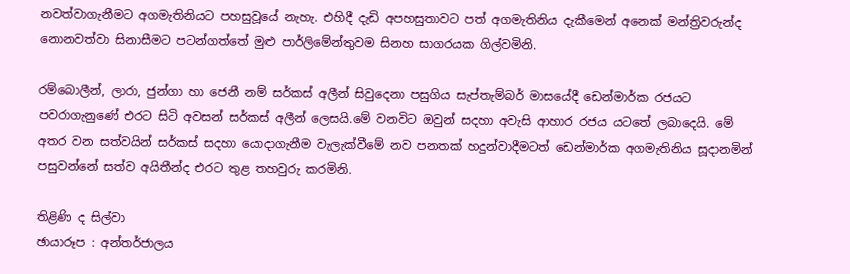නවත්වාගැනීමට අගමැතිනියට පහසුවූයේ නැහැ. එහිදී දැඩි අපහසුතාවට පත් අගමැතිනිය දැකීමෙන් අනෙක් මන්ත්‍රිවරුන්ද නොනවත්වා සිනාසීමට පටන්ගත්තේ මුළු පාර්ලිමේන්තුවම සිනහ සාගරයක ගිල්වමිනි.

රම්බොලීන්, ලාරා, ජුන්ගා හා ජෙනී නම් සර්කස් අලීන් සිවුදෙනා පසුගිය සැප්තැම්බර් මාසයේදී ඩෙන්මාර්ක රජයට පවරාගැනුණේ එරට සිටි අවසන් සර්කස් අලීන් ලෙසයි.මේ වනවිට ඔවුන් සදහා අවැසි ආහාර රජය යටතේ ලබාදෙයි. මේ අතර වන සත්වයින් සර්කස් සදහා යොදාගැනීම වැලැක්වීමේ නව පනතක් හදුන්වාදීමටත් ඩෙන්මාර්ක අගමැතිනිය සූදානමින් පසුවන්නේ සත්ව අයිතීන්ද එරට තුළ තහවුරු කරමිනි.

තිළිණි ද සිල්වා
ඡායාරූප : අන්තර්ජාලය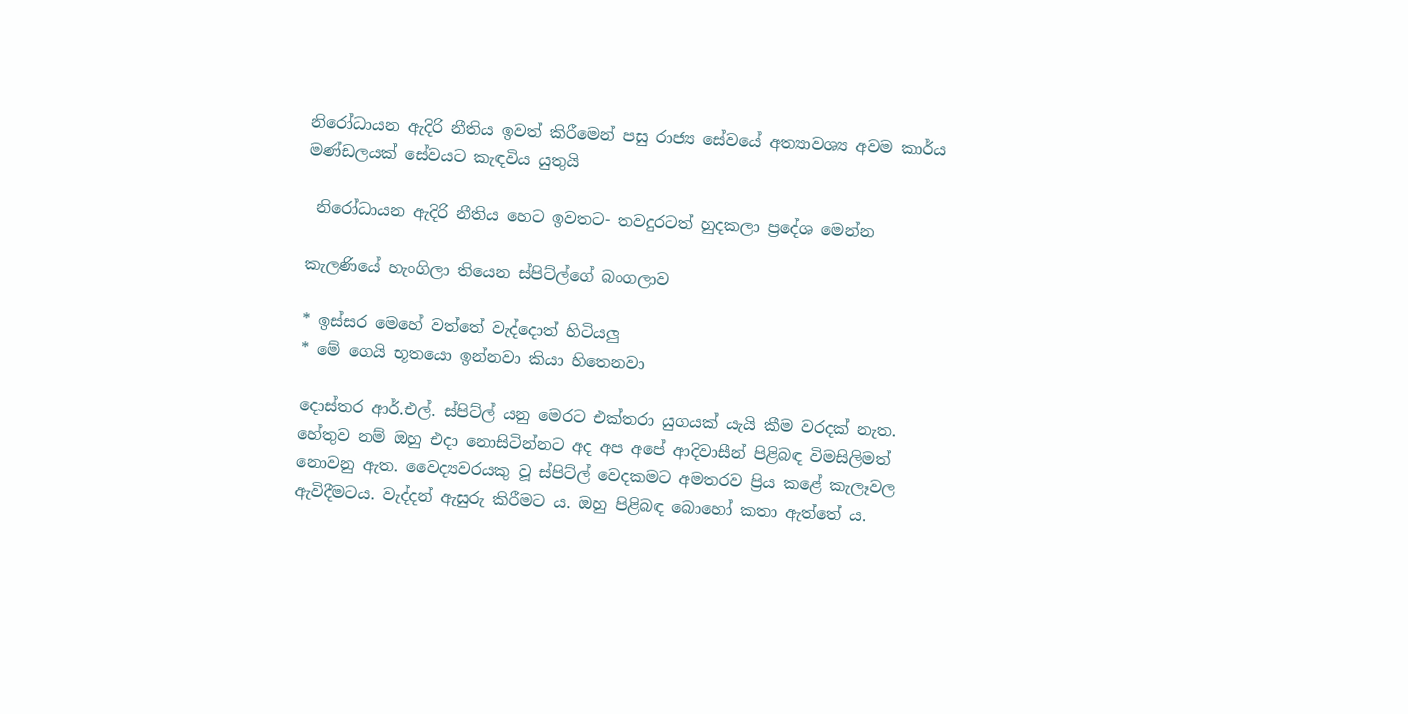නිරෝධායන ඇදිරි නීතිය ඉවත් කිරීමෙන් පසු රාජ්‍ය සේවයේ අත්‍යාවශ්‍ය අවම කාර්ය මණ්ඩලයක් සේවයට කැඳවිය යුතුයි

 නිරෝධායන ඇදිරි නීතිය හෙට ඉවතට- තවදුරටත් හුදකලා ප්‍රදේශ මෙන්න

කැලණියේ හැංගිලා තියෙන ස්පිට්ල්ගේ බංගලාව

* ඉස්සර මෙහේ වත්තේ වැද්දොත් හිටියලු
* මේ ගෙයි භූතයො ඉන්නවා කියා හිතෙනවා

දොස්තර ආර්.එල්. ස්පිට්ල් යනු මෙරට එක්තරා යුගයක් යැයි කීම වරදක් නැත. හේතුව නම් ඔහු එදා නොසිටින්නට අද අප අපේ ආදිවාසීන් පිළිබඳ විමසිලිමත් නොවනු ඇත. වෛද්‍යවරයකු වූ ස්පිට්ල් වෙදකමට අමතරව ප්‍රිය කළේ කැලෑවල ඇවිදීමටය. වැද්දන් ඇසුරු කිරීමට ය. ඔහු පිළිබඳ බොහෝ කතා ඇත්තේ ය.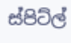ස්පිට්ල්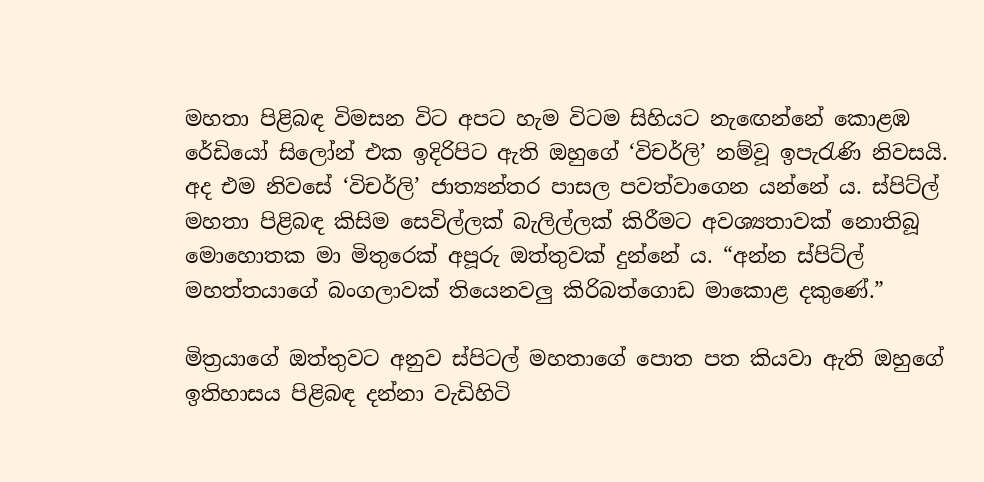මහතා පිළිබඳ විමසන විට අපට හැම විටම සිහියට නැඟෙන්නේ කොළඹ රේඩියෝ සිලෝන් එක ඉදිරිපිට ඇති ඔහුගේ ‘විචර්ලි’ නම්වූ ඉපැරැණි නිවසයි‍. අද එම නිවසේ ‘විචර්ලි’ ජාත්‍යන්තර පාසල පවත්වාගෙන යන්නේ ය. ස්පිට්ල් මහතා පිළිබඳ කිසිම සෙවිල්ලක් බැලිල්ලක් කිරීමට අවශ්‍යතාවක් නොතිබූ මොහොතක මා මිතුරෙක් අපූරු ‍ඔත්තුවක් දුන්නේ ය. “අන්න ස්පිට්ල් මහත්තයාගේ බංගලාවක් තියෙනවලු කිරිබත්ගොඩ මාකොළ දකුණේ.”

මිත්‍රයාගේ ඔත්තුවට අනුව ස්පිටල් මහතාගේ පොත පත කියවා ඇති ඔහුගේ ඉතිහාසය පිළිබඳ දන්නා වැඩිහිටි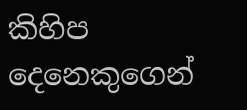කිහිප දෙනෙකුගෙන්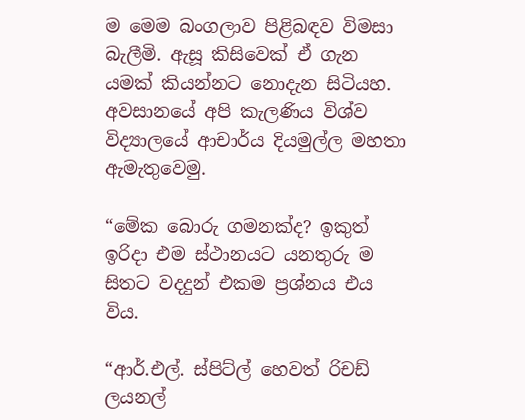ම මෙම බංගලාව පිළිබඳව විමසා බැලීමි. ඇසූ කිසිවෙක් ඒ ගැන යමක් කියන්නට නොදැන සිටියහ. අවසානයේ අපි කැලණිය විශ්ව විද්‍යාලයේ ආචාර්ය දියමුල්ල මහතා ඇමැතුවෙමු.

“මේක බොරු ගමනක්ද? ඉකුත් ඉරිදා එම ස්ථානයට යනතුරු ම සිතට වදදුන් එකම ප්‍රශ්නය එය විය.

“ආර්.එල්. ස්පිට්ල් හෙවත් රිචඩ් ලයනල්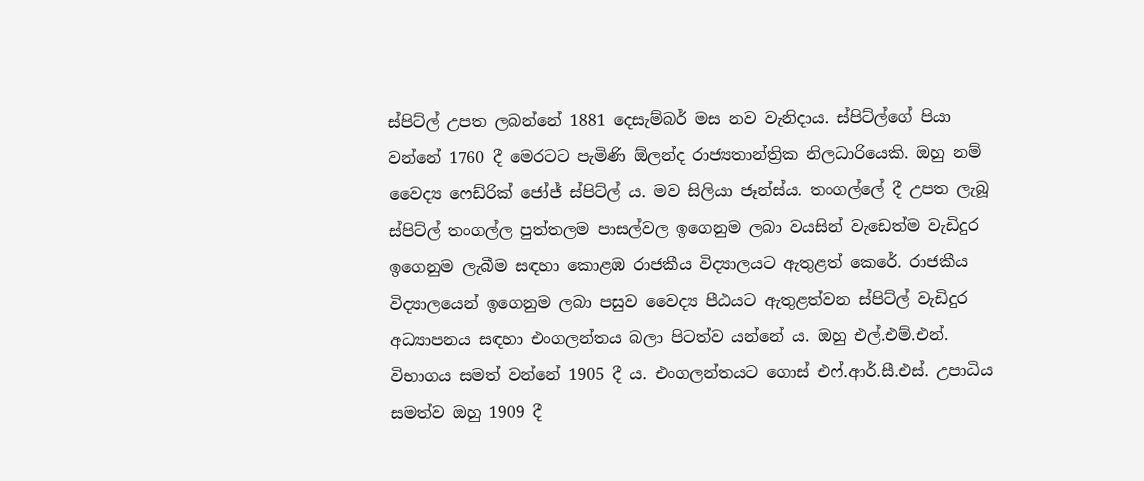ස්පිට්ල් උපත ලබන්නේ 1881 දෙසැම්බර් මස නව වැනිදාය. ස්පිට්ල්ගේ පියා වන්නේ 1760 දී මෙරටට පැමිණි ඕලන්ද රාජ්‍යතාන්ත්‍රික නිලධාරියෙකි. ඔහු නම් වෛද්‍ය ෆෙඩ්රික් ජෝජ් ස්පිට්ල් ය. මව සිලියා ජෑන්ස්ය. තංගල්ලේ දී උපත ලැබූ ස්පිට්ල් තංගල්ල පුත්තලම පාසල්වල ඉගෙනුම ලබා වයසින් වැඩෙත්ම වැඩිදුර ඉගෙනුම ලැබීම සඳහා කොළඹ රාජකීය විද්‍යාලයට ඇතුළත් කෙරේ. රාජකීය විද්‍යාලයෙන් ඉගෙනුම ලබා පසුව වෛද්‍ය පීඨයට ඇතුළත්වන ස්පිට්ල් වැඩිදුර අධ්‍යාපනය සඳහා එංගලන්තය බලා පිටත්ව යන්නේ ය. ඔහු එල්.එම්.එන්. විභාගය සමත් වන්නේ 1905 දී ය. එංගලන්තයට ගොස් එෆ්.ආර්.සී.එස්. උපාධිය සමත්ව ඔහු 1909 දී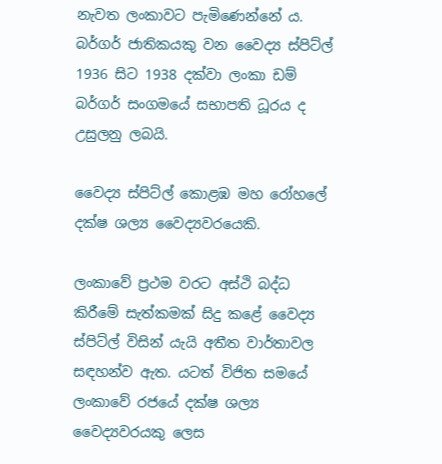නැවත ලංකාවට පැමිණෙන්නේ ය. බර්ගර් ජාතිකයකු වන වෛද්‍ය ස්පිට්ල් 1936 සිට 1938 දක්වා ලංකා ඩම් බර්ගර් සංගමයේ සභාපති ධූරය ද උසුලනු ලබයි.

වෛද්‍ය ස්පිට්ල් කොළඹ මහ රෝහලේ දක්ෂ ශල්‍ය වෛද්‍යවරයෙකි.

ලංකාවේ ප්‍රථම වරට අස්ථි බද්ධ කිරීමේ සැත්කමක් සිදු කළේ වෛද්‍ය ස්පිට්ල් විසින් යැයි අතීත වාර්තාවල සඳහන්ව ඇත. යටත් විජිත සමයේ ලංකාවේ රජයේ දක්ෂ ශල්‍ය වෛද්‍යවරයකු ලෙස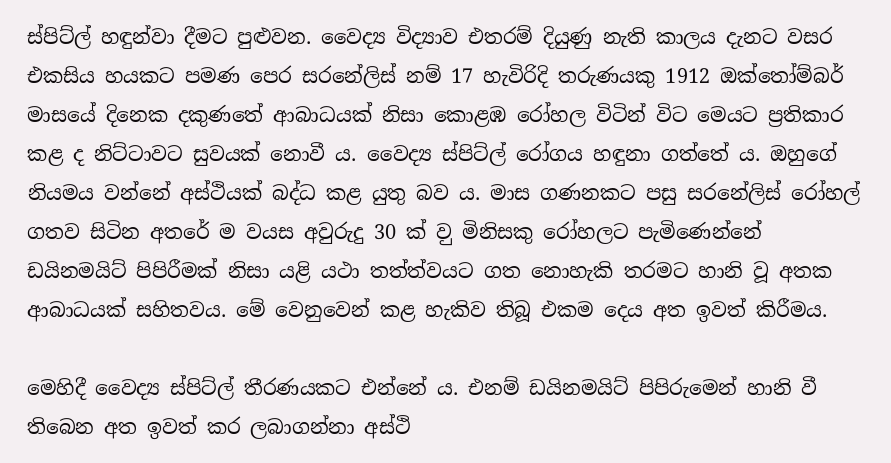ස්පිට්ල් හඳුන්වා දීමට පුළුවන. වෛද්‍ය විද්‍යාව එතරම් දියුණු නැති කාලය දැනට වසර එකසිය හයකට පමණ පෙර සරනේලිස් නම් 17 හැවිරිදි තරුණයකු 1912 ඔක්තෝම්බර් මාසයේ දිනෙක දකුණතේ ආබාධයක් නිසා කොළඹ රෝහල විටින් විට මෙයට ප්‍රතිකාර කළ ද නිට්ටාවට සුවයක් නොවී ය. වෛද්‍ය ස්පිට්ල් රෝගය හඳුනා ගත්තේ ය. ඔහුගේ නියමය වන්නේ අස්ථියක් බද්ධ කළ යුතු බව ය. මාස ගණනකට පසු සරනේලිස් රෝහල් ගතව සිටින අතරේ ම වයස අවුරුදු 30 ක් ව‍ු මිනිසකු රෝහලට පැමිණෙන්නේ ඩයිනමයිට් පිපිරීමක් නිසා යළි යථා තත්ත්වයට ගත නොහැකි තරමට හානි වූ අතක ආබාධයක් සහිතවය. මේ වෙනුවෙන් කළ හැකිව තිබූ එකම දෙය අත ඉවත් කිරීමය.

මෙහිදී වෛද්‍ය ස්පිට්ල් තීරණයකට ‍එන්නේ ය. එනම් ඩයිනමයිට් පිපිරුමෙන් හානි වී තිබෙන අත ඉවත් කර ලබාගන්නා අස්ථි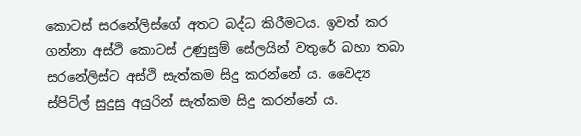කොටස් සරනේලිස්ගේ අතට බද්ධ කිරීමටය. ඉවත් කර ගන්නා අස්ථි කොටස් උණුසුම් සේලයින් වතුරේ බහා තබා සරනේලිස්ට අස්ථි සැත්කම සිදු කරන්නේ ය. වෛද්‍ය ස්පිට්ල් සුදුසු අයුරින් සැත්කම සිදු කරන්නේ ය.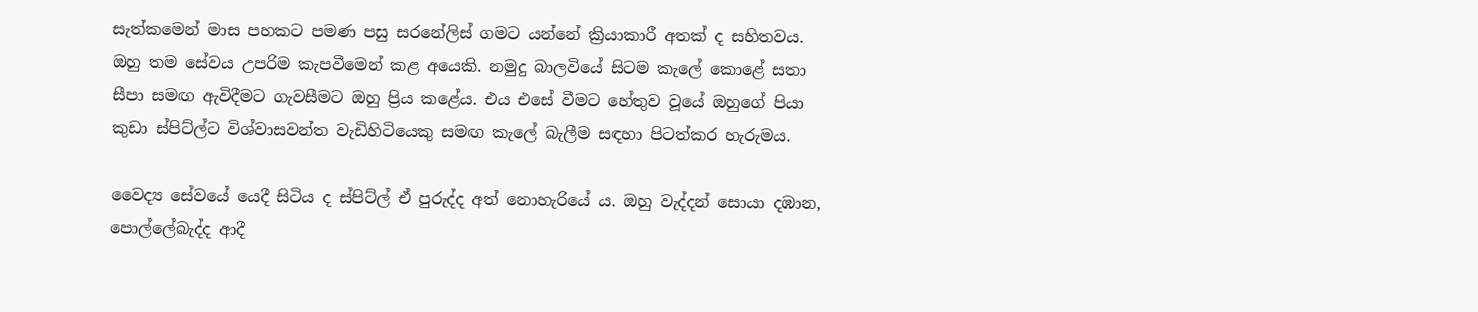සැත්කමෙන් මාස පහකට පමණ පසු සරනේලිස් ගමට යන්නේ ක්‍රියාකාරී අතක් ද සහිතවය. ඔහු තම සේවය උපරිම කැපවීමෙන් කළ අයෙකි. නමුදු බාලවියේ සිටම කැලේ කොළේ සතා සීපා සමඟ ඇවිදීමට ගැවසීමට ඔහු ප්‍රිය කළේය. එය එසේ වීමට හේතුව වූයේ ඔහුගේ පියා කුඩා ස්පිට්ල්ට විශ්වාසවන්ත වැඩිහිටියෙකු සමඟ කැලේ බැලීම සඳහා පිටත්කර හැරුමය.

වෛද්‍ය සේවයේ යෙදී සිටිය ද ස්පිට්ල් ඒ පුරුද්ද අත් නොහැරියේ ය. ඔහු වැද්දන් සොයා දඹාන, පොල්ලේබැද්ද ආදී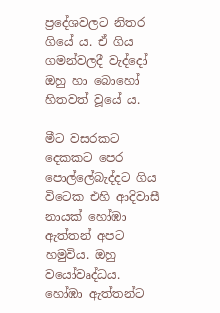ප්‍රදේශවලට නිතර ගියේ ය. ඒ ගිය ගමන්වලදී වැද්දෝ ඔහු හා බොහෝ හිතවත් වූයේ ය.

මීට වසරකට දෙකකට පෙර පොල්ලේබැද්දට ගිය විටෙක එහි ආදිවාසී නායක් හෝඹා ඇත්තන් අපට හමුවිය. ඔහු වයෝවෘද්ධය. හෝඹා ඇත්තන්ට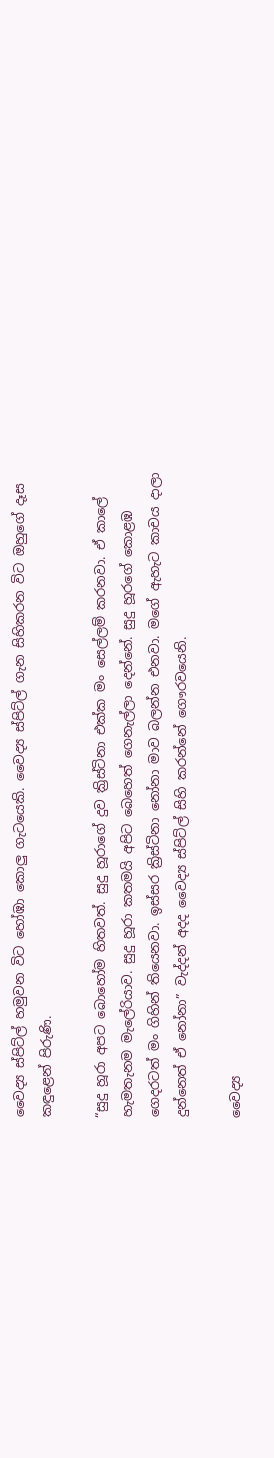වෛද්‍ය ස්පිට්ල් හමුවන විට හෝඹා කොලු ගැටයෙකි. වෛද්‍ය ස්පිට්ල් ගැන සිහිකරන විට ඔහුගේ දෑස කඳුළෙන් පිරුණි.

“සුදු හූරා අපට බොහෝම හිතවත්. සුදු හූරාගේ දුව ක්‍රිස්ටිනා එක්ක මං සෙල්ලම් කරනවා. ඒ කාලේ හැමතැනම මැලේරියාව. සුදු හූරා කතමයි අපිට බෙහෙත් ගෙනැල්ලා දෙන්නේ. සුදු හූරගේ කොළඹ ගෙදරටත් මං ගිහින් තියෙනවා. ඉස්සර ක්‍රිස්ටිනා නෝනා මාව බලන්න එනවා. මගේ ඇහැට කාචය දාලා දුන්නෙත් ඒ නෝනා” වැද්දන් අදද වෛද්‍ය ස්පිට්ල් සිහි කරන්නේ ගෞරවයෙනි.

වෛද්‍ය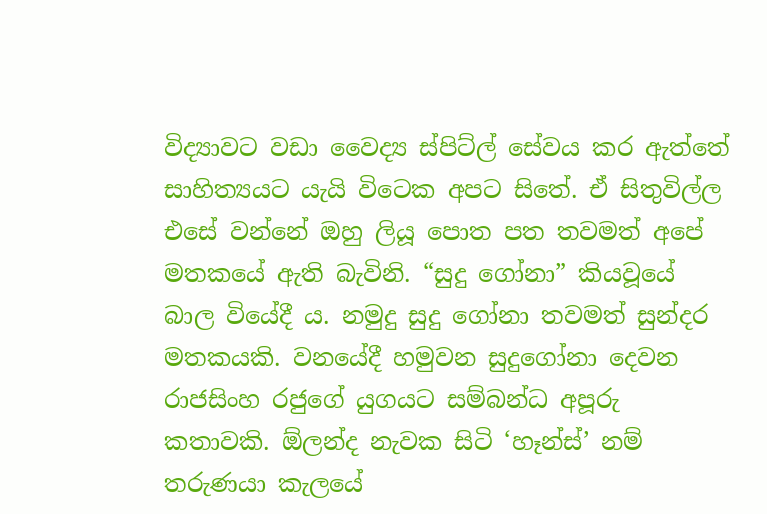විද්‍යාවට වඩා වෛද්‍ය ස්පිට්ල් සේවය කර ඇත්තේ සාහිත්‍යයට යැයි විටෙක අපට සිතේ. ඒ සිතුවිල්ල එසේ වන්නේ ඔහු ලියූ පොත පත තවමත් අපේ මතකයේ ඇති බැවිනි. “සුදු ගෝනා” කියවූයේ බාල වියේදී ය. නමුදු සුදු ගෝනා තවමත් සුන්දර මතකයකි. වනයේදී හමුවන සුදුගෝනා දෙවන රාජසිංහ රජුගේ යුගයට සම්බන්ධ අපූරු කතාවකි. ඕලන්ද නැවක සිටි ‘හෑන්ස්’ නම් තරුණයා කැලයේ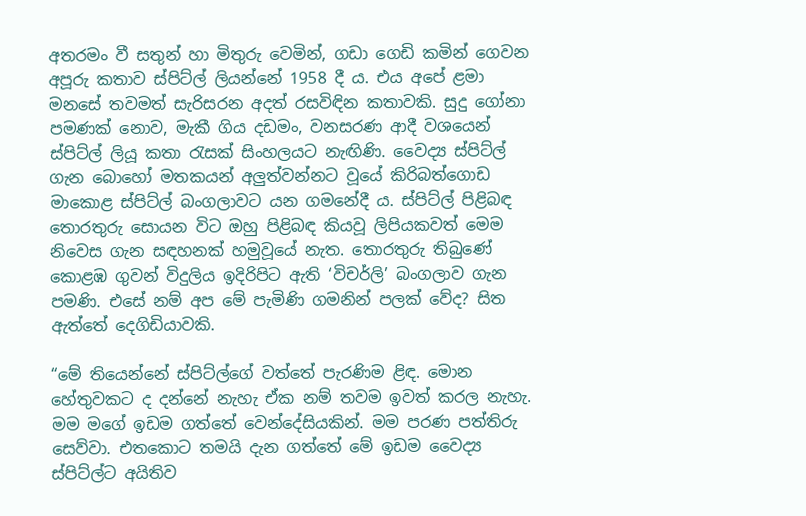අතරමං වී සතුන් හා මිතුරු වෙමින්, ගඩා ගෙඩි කමින් ගෙවන අපූරු කතාව ස්පිට්ල් ලියන්නේ 1958 දී ය. එය අපේ ළමා මනසේ තවමත් සැරිසරන අදත් රසවිඳින කතාවකි. සුදු ගෝනා පමණක් නොව, මැකී ගිය දඩමං, වනසරණ ආදී වශයෙන් ස්පිට්ල් ලියූ කතා රැසක් සිංහලයට නැඟිණි. වෛද්‍ය ස්පිට්ල් ගැන බොහෝ මතකයන් අලුත්වන්නට වූයේ කිරිබත්ගොඩ මාකොළ ස්පිට්ල් බංගලාවට යන ගමනේදී ය. ස්පිට්ල් පිළිබඳ තොරතුරු සොයන විට ඔහු පිළිබඳ කියවූ ලිපියකවත් මෙම නිවෙස ගැන සඳහනක් හමුවූයේ නැත. තොරතුරු තිබුණේ කොළඹ ගුවන් විදුලිය ඉදිරිපිට ඇති ‘විචර්ලි’ බංගලාව ගැන පමණි. එසේ නම් අප මේ පැමිණි ගමනින් පලක් වේද? සිත ඇත්තේ දෙගිඩියාවකි.

“මේ තියෙන්නේ ස්පිට්ල්ගේ වත්තේ පැරණිම ළිඳ. මොන හේතුවකට ද දන්නේ නැහැ ඒක නම් තවම ඉවත් කරල නැහැ. මම මගේ ඉඩම ගත්තේ වෙන්දේසියකින්. මම පරණ පත්තිරු සෙව්වා. එතකොට තමයි දැන ගත්තේ මේ ඉඩම වෛද්‍ය ස්පිට්ල්ට අයිතිව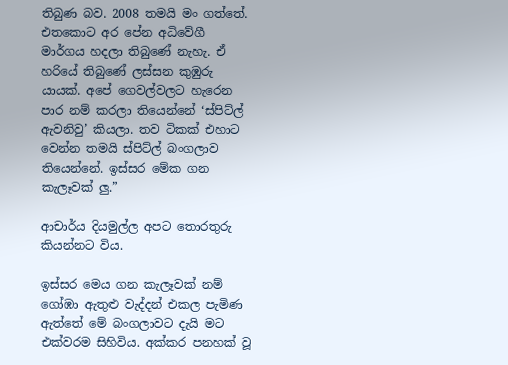තිබුණ බව. 2008 තමයි මං ගත්තේ. එතකොට අර පේන අධිවේගී මාර්ගය හදලා තිබුණේ නැහැ. ඒ හරියේ තිබුණේ ලස්සන කුඹුරු යායක්‍. අපේ ගෙවල්වලට හැරෙන පාර නම් කරලා තියෙන්නේ ‘ස්පිට්ල් ඇවනිවු’ කියලා. තව ටිකක් එහාට වෙන්න තමයි ස්පිට්ල් බංගලාව තියෙන්නේ‍. ඉස්සර මේක ගන කැලෑවක් ලු.”

ආචාර්ය දියමුල්ල අපට තොරතුරු කියන්නට විය.

ඉස්සර මෙය ගන කැලෑවක් නම් ගෝඹා ඇතුළු වැද්දන් එකල පැමිණ ඇත්තේ මේ බංගලාවට දැයි මට එක්වරම සිහිවිය. අක්කර පනහක් වූ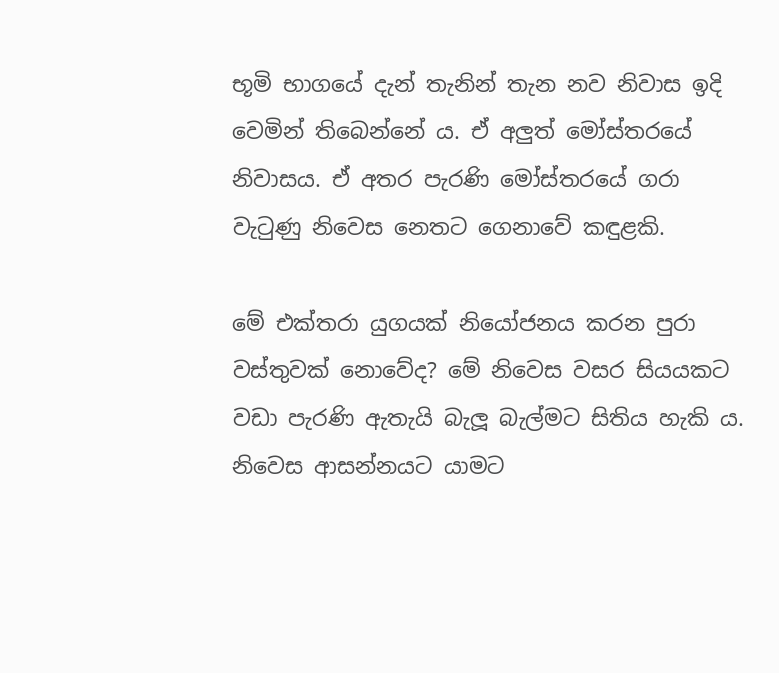භූමි භාගයේ දැන් තැනින් තැන නව නිවාස ඉදි වෙමින් තිබෙන්නේ ය. ඒ අලුත් මෝස්තරයේ නිවාසය. ඒ අතර පැරණි මෝස්තරයේ ගරා වැටුණු නිවෙස නෙතට ගෙනාවේ කඳුළකි‍.

මේ එක්තරා යුගයක් නියෝජනය කරන පුරා වස්තුවක් නොවේද? මේ නිවෙස වසර සියයකට වඩා පැරණි ඇතැයි බැලූ බැල්මට සිතිය හැකි ය‍. නිවෙස ආසන්නයට යාමට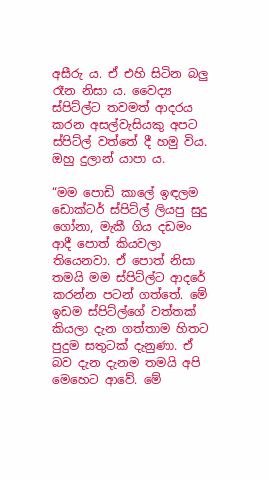අසීරු ය. ඒ එහි සිටින බලු රෑන නිසා ය. වෛද්‍ය ස්පිට්ල්ට තවමත් ආදරය කරන අසල්වැසියකු අපට ස්පිට්ල් වත්තේ දී හමු විය. ඔහු දුලාන් යාපා ය.

“මම පොඩි කාලේ ඉඳලම ඩොක්ටර් ස්පිට්ල් ලියපු සුදු ගෝනා, මැකී ගිය දඩමං ආදී පොත් කියවලා තියෙනවා. ඒ පොත් නිසා තමයි මම ස්පිට්ල්ට ආදරේ කරන්න පටන් ගත්තේ. මේ ඉඩම ස්පිට්ල්ගේ වත්තක් කියලා දැන ගත්තාම හිතට පුදුම සතුටක් දැනුණා. ඒ බව දැන දැනම තමයි අපි මෙහෙට ආවේ. මේ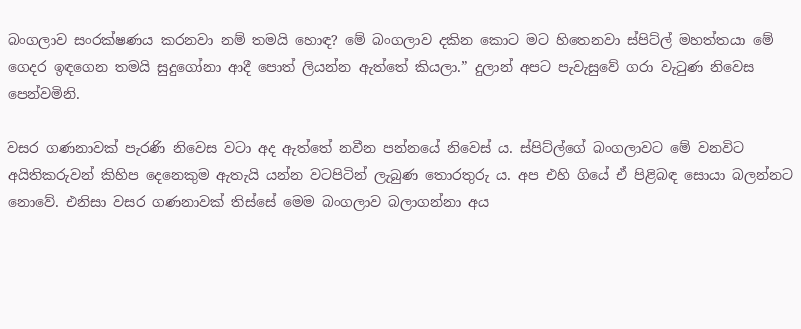බංගලාව සංරක්ෂණය කරනවා නම් තමයි හොඳ? මේ බංගලාව දකින කොට මට හිතෙනවා ස්පිට්ල් මහත්තයා මේ ගෙදර ඉඳගෙන තමයි සුදුගෝනා ආදී පොත් ලියන්න ඇත්තේ කියලා.” දුලාන් අපට පැවැසුවේ ගරා වැටුණ නිවෙස පෙන්වමිනි.

වසර ගණනාවක් පැරණි නිවෙස වටා අද ඇත්තේ නවීන පන්නයේ නිවෙස් ය. ස්පිට්ල්ගේ බංගලාවට මේ වනවිට අයිතිකරුවන් කිහිප දෙනෙකුම ඇතැයි යන්න වටපිටින් ලැබුණ තොරතුරු ය. අප එහි ගියේ ඒ පිළිබඳ සොයා බලන්නට නොවේ. එනිසා වසර ගණනාවක් තිස්සේ මෙම බංගලාව බලාගන්නා අය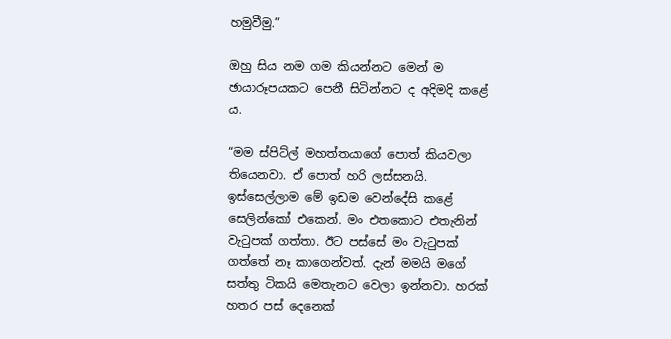හමුවීමු.”

ඔහු සිය නම ගම කියන්නට මෙන් ම ඡායාරූපයකට පෙනී සිටින්නට ද අදිමදි කළේ ය.

“මම ස්පිට්ල් මහත්තයාගේ පොත් කියවලා තියෙනවා. ඒ පොත් හරි ලස්සනයි. ඉස්සෙල්ලාම මේ ඉඩම වෙන්දේසි කළේ සෙලින්කෝ එකෙන්. මං එතකොට එතැනින් වැටුපක් ගත්තා. ඊට පස්සේ මං වැටුපක් ගත්තේ නෑ කාගෙන්වත්. දැන් මමයි මගේ සත්තු ටිකයි මෙතැනට වෙලා ඉන්නවා. හරක් හතර පස් දෙනෙක්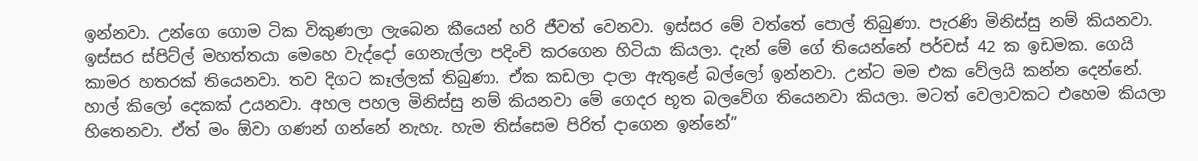ඉන්නවා. උන්ගෙ ගොම ටික විකුණලා ලැබෙන කීයෙන් හරි ජීවත් වෙනවා. ඉස්සර මේ වත්තේ පොල් තිබුණා. පැරණි මිනිස්සු නම් කියනවා. ඉස්සර ස්පිට්ල් මහත්තයා මෙහෙ වැද්දෝ ගෙනැල්ලා පදිංචි කරගෙන හිටියා කියලා. දැන් මේ ගේ තියෙන්නේ පර්චස් 42 ක ඉඩමක. ගෙයි කාමර හතරක් තියෙනවා‍. තව දිගට කෑල්ලක් තිබුණා. ඒක කඩලා දාලා ඇතුළේ බල්ලෝ ඉන්නවා. උන්ට මම එක වේලයි කන්න දෙන්නේ. හාල් කිලෝ දෙකක් උයනවා. අහල පහල මිනිස්සු නම් කියනවා මේ ගෙදර භූත බලවේග තියෙනවා කියලා. මටත් වෙලාවකට එහෙම කියලා හිතෙනවා. ඒත් මං ‍ඕවා ගණන් ගන්නේ නැහැ. හැම තිස්සෙම පිරිත් දාගෙන ඉන්නේ”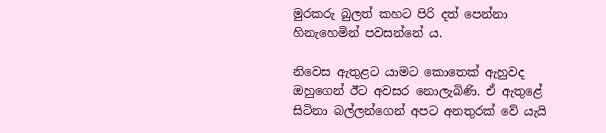මුරකරු බුලත් කහට පිරි දත් පෙන්නා හිනැහෙමින් පවසන්නේ ය.

නිවෙස ඇතුළට යාමට කොතෙක් ඇහුවද ඔහුගෙන් ඊට අවසර නොලැබිණි. ඒ ඇතුළේ සිටිනා බල්ලන්ගෙන් අපට අනතුරක් වේ යැයි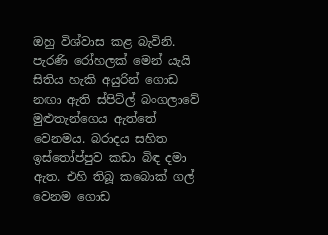ඔහු විශ්වාස කළ බැවිනි. පැරණි රෝහලක් මෙන් යැයි සිතිය හැකි අයුරින් ගොඩ නඟා ඇති ස්පිට්ල් බංගලාවේ මුළුතැන්ගෙය ඇත්තේ වෙනමය. බරාදය සහිත ඉස්තෝප්පුව කඩා බිඳ දමා ඇත. එහි තිබූ කබොක් ගල් වෙනම ගොඩ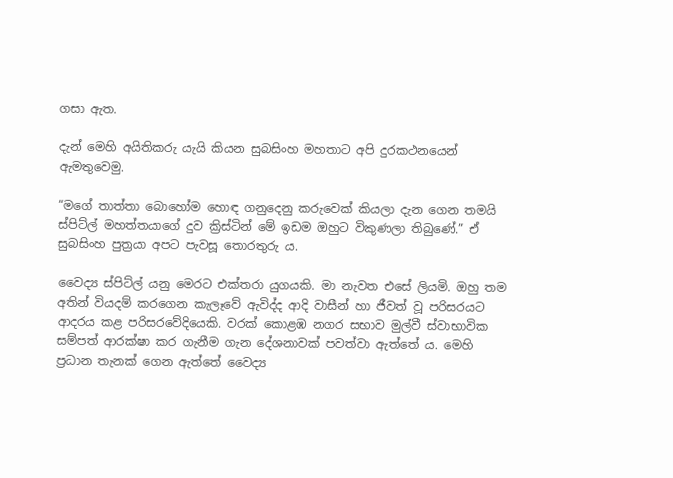ගසා ඇත.

දැන් මෙහි අයිතිකරු යැයි කියන සුබසිංහ මහතාට අපි දුරකථනයෙන් ඇමතුවෙමු.

“මගේ තාත්තා බොහෝම හොඳ ගනුදෙනු කරුවෙක් කියලා දැන ගෙන තමයි ස්පිට්ල් මහත්තයාගේ දුව ක්‍රිස්ටින් මේ ඉඩම ඔහුට විකුණලා තිබුණේ.” ඒ සුබසිංහ පුත්‍රයා අපට පැවසූ තොරතුරු ය.

වෛද්‍ය ස්පිට්ල් යනු මෙරට‍ එක්තරා යුගයකි. මා නැවත එසේ ලියමි. ඔහු තම අතින් වියදම් කරගෙන කැලෑවේ ‍ඇවිද්ද ආදි වාසීන් හා ජීවත් වූ පරිසරයට ආදරය කළ පරිසරවේදියෙකි. වරක් කොළඹ නගර සභාව මුල්වී ස්වාභාවික සම්පත් ආරක්ෂා කර ගැනීම ගැන දේශනාවක් පවත්වා ඇත්තේ ය. මෙහි ප්‍රධාන තැනක් ගෙන ඇත්තේ වෛද්‍ය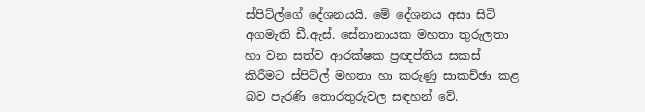ස්පිට්ල්ගේ දේශනයයි. මේ දේශනය අසා සිටි අගමැති ඩී.ඇස්. සේනානායක මහතා තුරුලතා හා වන සත්ව ආරක්ෂක ප්‍රඥප්තිය සකස් කිරීමට ස්පිට්ල් මහතා හා කරුණු සාකච්ඡා කළ බව පැරණි තොරතුරුවල සඳහන් වේ.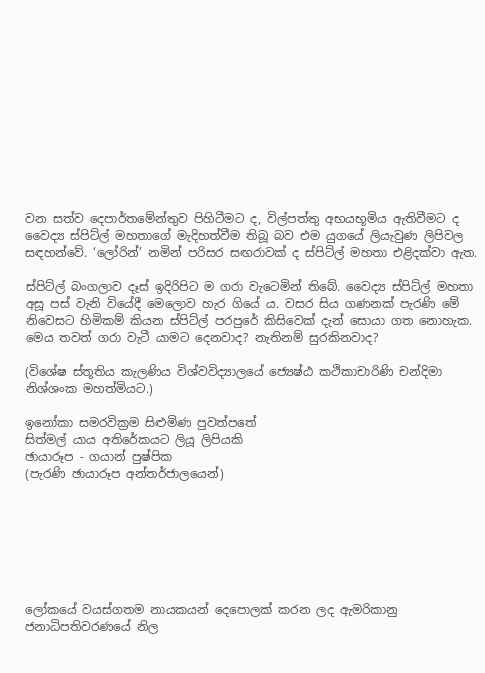වන සත්ව දෙපාර්තමේන්තුව පිහිටීමට ද, විල්පත්තු අභයභූමිය ඇතිවීමට ද වෛද්‍ය ස්පිට්ල් මහතාගේ මැදිහත්වීම තිබූ බව එම යුගයේ ලියැවුණ ලිපිවල සඳහන්වේ. ‘ලෝරින්’ නමින් පරිසර සඟරාවක් ද ස්පිට්ල් මහතා එළිදක්වා ඇත.

ස්පිට්ල් බංගලාව දෑස් ඉදිරිපිට ම ගරා වැටෙමින් තිබේ. වෛද්‍ය ස්පිට්ල් මහතා අසූ පස් වැනි වියේදී මෙලොව හැර ගියේ ය. වසර සිය ගණනක් පැරණි මේ නිවෙසට හිමිකම් කියන ස්පිට්ල් පරපුරේ කිසිවෙක් දැන් සොයා ගත නොහැක. මෙය තවත් ගරා වැටී යාමට දෙනවාද? නැතිනම් සුරකිනවාද?

(විශේෂ ස්තූතිය කැලණිය විශ්වවිද්‍යාලයේ ජ්‍යෙෂ්ඨ කථිකාචාරිණි චන්දිමා නිශ්ශංක මහත්මියට.)

ඉනෝකා සමරවික්‍රම සිළුමිණ පුවත්පතේ
සිත්මල් යාය අතිරේකයට ලියූ ලිපියකි
ඡායාරූප - ගයාන් පුෂ්පික
(පැරණි ඡායාරූප අන්තර්ජාලයෙන්)







ලෝකයේ වයස්ගතම නායකයන් දෙපොලක් කරන ලද ඇමරිකානු ජනාධිපතිවරණයේ නිල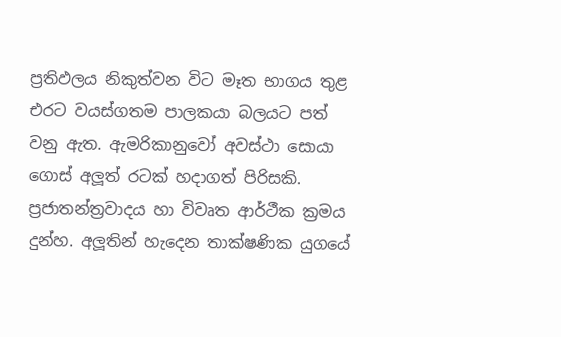ප්‍රතිඵලය නිකුත්වන විට මෑත භාගය තුළ එරට වයස්ගතම පාලකයා බලයට පත් වනු ඇත. ඇමරිකානුවෝ අවස්ථා සොයා ගොස් අලූත් රටක් හදාගත් පිරිසකි. ප්‍රජාතන්ත්‍රවාදය හා විවෘත ආර්ථීක ක්‍රමය දුන්හ. අලූතින් හැදෙන තාක්ෂණික යුගයේ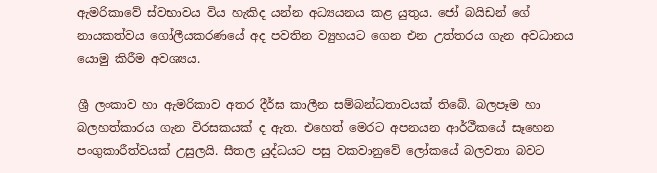ඇමරිකාවේ ස්වභාවය විය හැකිද යන්න අධ්‍යයනය කළ යුතුය. ජෝ බයිඩන් ගේ නායකත්වය ගෝලීයකරණයේ අද පවතින ව්‍යුහයට ගෙන එන උත්තරය ගැන අවධානය යොමු කිරීම අවශ්‍යය.

ශ්‍රී ලංකාව හා ඇමරිකාව අතර දීර්ඝ කාලීන සම්බන්ධතාවයක් තිබේ. බලපෑම හා බලහත්කාරය ගැන විරසකයක් ද ඇත. එහෙත් මෙරට අපනයන ආර්ථීකයේ සෑහෙන පංගුකාරීත්වයක් උසුලයි. සීතල යුද්ධයට පසු වකවානුවේ ලෝකයේ බලවතා බවට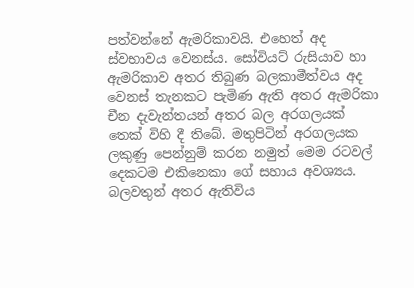පත්වන්නේ ඇමරිකාවයි. එහෙත් අද ස්වභාවය වෙනස්ය. සෝවියට් රුසියාව හා ඇමරිකාව අතර තිබුණ බලකාමීත්වය අද වෙනස් තැනකට පැමිණ ඇති අතර ඇමරිකා චීන දැවැන්තයන් අතර බල අරගලයක් තෙක් විහි දී තිබේ. මතුපිටින් අරගලයක ලකුණු පෙන්නුම් කරන නමුත් මෙම රටවල් දෙකටම එකිනෙකා ගේ සහාය අවශ්‍යය. බලවතුන් අතර ඇතිවිය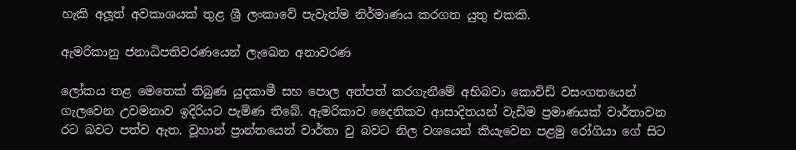හැකි අලූත් අවකාශයක් තුළ ශ්‍රී ලංකාවේ පැවැත්ම නිර්මාණය කරගත යුතු එකකි.

ඇමරිකානු ජනාධිපතිවරණයෙන් ලැඛෙන අනාවරණ

ලෝකය තළ මෙතෙක් තිබුණ යුදකාමී සහ පොල අත්පත් කරගැනීමේ අභිබවා කොවිඩ් වසංගතයෙන් ගැලවෙන උවමනාව ඉදිරියට පැමිණ තිබේ. ඇමරිකාව දෛනිකව ආසාදිතයන් වැඩිම ප්‍රමාණයක් වාර්තාවන රට බවට පත්ව ඇත. වූහාන් ප්‍රාන්තයෙන් වාර්තා වු බවට නිල වශයෙන් කියැවෙන පළමු රෝගියා ගේ සිට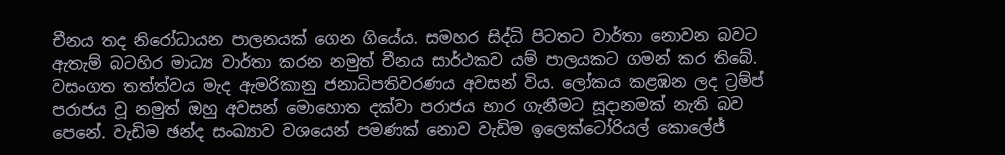චීනය තද නිරෝධායන පාලනයක් ගෙන ගියේය. සමහර සිද්ධි පිටතට වාර්තා නොවන බවට ඇතැම් බටහිර මාධ්‍ය වාර්තා කරන නමුත් චීනය සාර්ථකව යම් පාලයකට ගමන් කර තිබේ. වසංගත තත්ත්වය මැද ඇමරිකානු ජනාධිපතිවරණය අවසන් විය. ලෝකය කළඹන ලද ට්‍රම්ප් පරාජය වූ නමුත් ඔහු අවසන් මොහොත දක්වා පරාජය භාර ගැනීමට සූදානමක් නැති බව පෙනේ. වැඩිම ඡන්ද සංඛ්‍යාව වශයෙන් පමණක් නොව වැඩිම ඉලෙක්ටෝරියල් කොලේජ්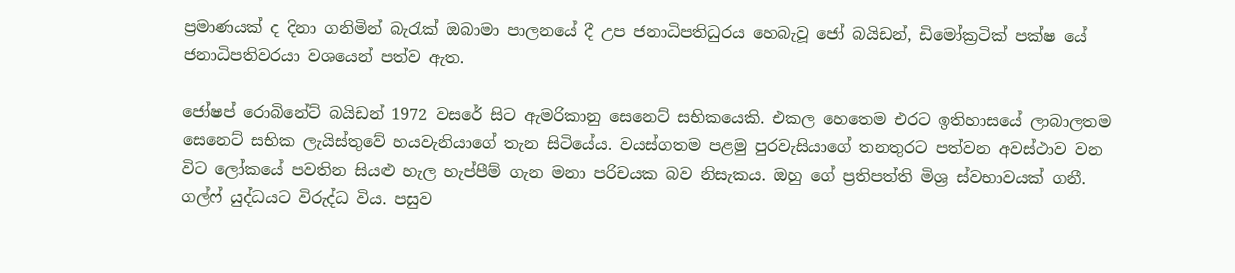ප්‍රමාණයක් ද දිනා ගනිමින් බැරැක් ඔබාමා පාලනයේ දී උප ජනාධිපතිධුරය හෙබැවූ ජෝ බයිඩන්, ඩිමෝක්‍රටික් පක්ෂ යේ ජනාධිපතිවරයා වශයෙන් පත්ව ඇත.

ජෝෂප් රොබිනේට් බයිඩන් 1972 වසරේ සිට ඇමරිකානු සෙනෙට් සභිකයෙකි. එකල හෙතෙම එරට ඉතිහාසයේ ලාබාලතම සෙනෙට් සභික ලැයිස්තුවේ හයවැනියාගේ තැන සිටියේය. වයස්ගතම පළමු පුරවැසියාගේ තනතුරට පත්වන අවස්ථාව වන විට ලෝකයේ පවතින සියළු හැල හැප්පීම් ගැන මනා පරිචයක බව නිසැකය. ඔහු ගේ ප්‍රතිපත්ති මිශ්‍ර ස්වභාවයක් ගනී. ගල්ෆ් යුද්ධයට විරුද්ධ විය. පසුව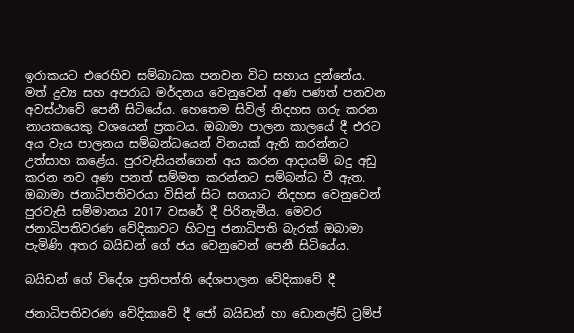ඉරාකයට එරෙහිව සම්බාධක පනවන විට සහාය දුන්නේය. මත් ද්‍රව්‍ය සහ අපරාධ මර්දනය වෙනුවෙන් අණ පණත් පනවන අවස්ථාවේ පෙනී සිටියේය. හෙතෙම සිවිල් නිදහස ගරු කරන නායකයෙකු වශයෙන් ප්‍රකටය. ඔබාමා පාලන කාලයේ දී එරට අය වැය පාලනය සම්බන්ධයෙන් විනයක් ඇති කරන්නට උත්සාහ කළේය. පුරවැසියන්ගෙන් අය කරන ආදායම් බදු අඩු කරන නව අණ පනත් සම්මත කරන්නට සම්බන්ධ වී ඇත. ඔබාමා ජනාධිපතිවරයා විසින් සිට සගයාට නිදහස වෙනුවෙන් පුරවැසි සම්මානය 2017 වසරේ දී පිරිනැමීය. මෙවර ජනාධිපතිවරණ වේදිකාවට හිටපු ජනාධිපති බැරක් ඔබාමා පැමිණි අතර බයිඩන් ගේ ජය වෙනුවෙන් පෙනී සිටියේය.

බයිඩන් ගේ විදේශ ප්‍රතිපත්ති දේශපාලන වේදිකාවේ දී

ජනාධිපතිවරණ වේදිකාවේ දී ජෝ බයිඩන් හා ඩොනල්ඩ් ට්‍රම්ප්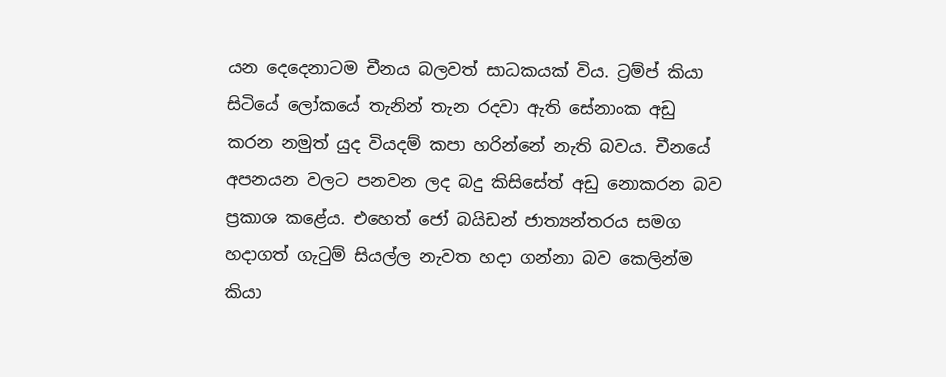යන දෙදෙනාටම චීනය බලවත් සාධකයක් විය. ට්‍රම්ප් කියා සිටියේ ලෝකයේ තැනින් තැන රදවා ඇති සේනාංක අඩු කරන නමුත් යුද වියදම් කපා හරින්නේ නැති බවය. චීනයේ අපනයන වලට පනවන ලද බදු කිසිසේත් අඩු නොකරන බව ප්‍රකාශ කළේය. එහෙත් ජෝ බයිඩන් ජාත්‍යන්තරය සමග හදාගත් ගැටුම් සියල්ල නැවත හදා ගන්නා බව කෙලින්ම කියා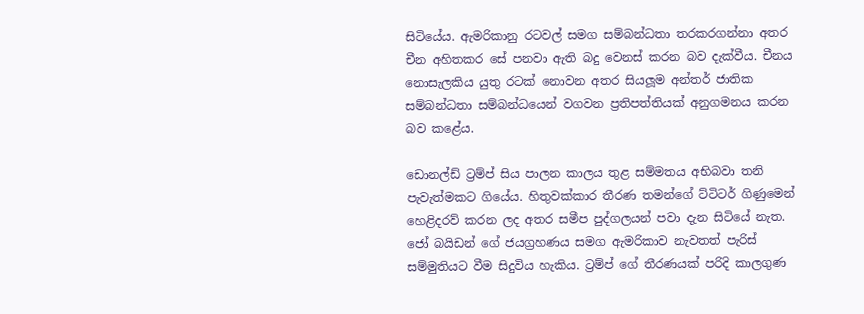සිටියේය. ඇමරිකානු රටවල් සමග සම්බන්ධතා තරකරගන්නා අතර චීන අහිතකර සේ පනවා ඇති බදු වෙනස් කරන බව දැක්වීය. චීනය නොසැලකිය යුතු රටක් නොවන අතර සියලූම අන්තර් ජාතික සම්බන්ධතා සම්බන්ධයෙන් වගවන ප්‍රතිපත්තියක් අනුගමනය කරන බව කළේය.

ඩොනල්ඩ් ට්‍රම්ප් සිය පාලන කාලය තුළ සම්මතය අභිබවා තනි පැවැත්මකට ගියේය. හිතුවක්කාර තීරණ තමන්ගේ ට්ටිටර් ගිණුමෙන් හෙළිදරව් කරන ලද අතර සමීප පුද්ගලයන් පවා දැන සිටියේ නැත. ජෝ බයිඩන් ගේ ජයග්‍රහණය සමග ඇමරිකාව නැවතත් පැරිස් සම්මුතියට වීම සිදුවිය හැකිය. ට්‍රම්ප් ගේ තීරණයක් පරිදි කාලගුණ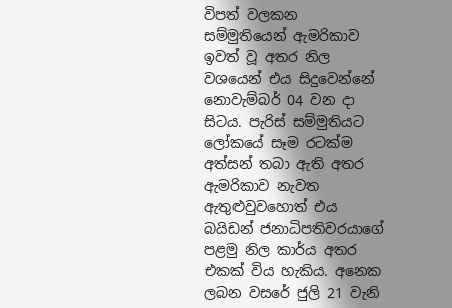විපත් වලකන සම්මුතියෙන් ඇමරිකාව ඉවත් වූ අතර නිල වශයෙන් එය සිදුවෙන්නේ නොවැම්බර් 04 වන දා සිටය. පැරිස් සම්මුතියට ලෝකයේ සෑම රටක්ම අත්සන් තබා ඇති අතර ඇමරිකාව නැවත ඇතුළුවුවහොත් එය බයිඩන් ජනාධිපතිවරයාගේ පළමු නිල කාර්ය අතර එකක් විය හැකිය. අනෙක ලබන වසරේ ජුලි 21 වැනි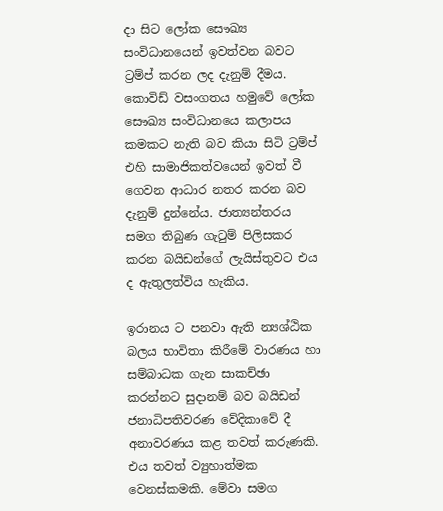දා සිට ලෝක සෞඛ්‍ය සංවිධානයෙන් ඉවත්වන බවට ට්‍රම්ප් කරන ලද දැනුම් දීමය. කොවිඩ් වසංගතය හමුවේ ලෝක සෞඛ්‍ය සංවිධානයෙ කලාපය කමකට නැති බව කියා සිටි ට්‍රම්ප් එහි සාමාජිකත්වයෙන් ඉවත් වී ගෙවන ආධාර නතර කරන බව දැනුම් දුන්නේය. ජාත්‍යන්තරය සමග තිබුණ ගැටුම් පිලිසකර කරන බයිඩන්ගේ ලැයිස්තුවට එය ද ඇතුලත්විය හැකිය.

ඉරානය ට පනවා ඇති න්‍යශ්ඨික බලය භාවිතා කිරීමේ වාරණය හා සම්බාධක ගැන සාකච්ඡා කරන්නට සුදානම් බව බයිඩන් ජනාධිපතිවරණ වේදිකාවේ දී අනාවරණය කළ තවත් කරුණකි. එය තවත් ව්‍යුහාත්මක වෙනස්කමකි. මේවා සමග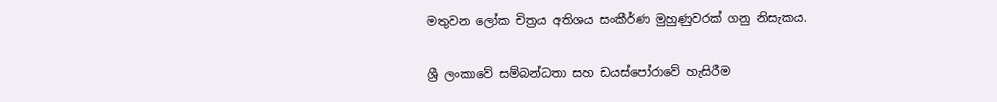මතුවන ලෝක චිත්‍රය අතිශය සංකීර්ණ මුහුණුවරක් ගනු නිසැකය.

ශ්‍රී ලංකාවේ සම්බන්ධතා සහ ඩයස්පෝරාවේ හැසිරීම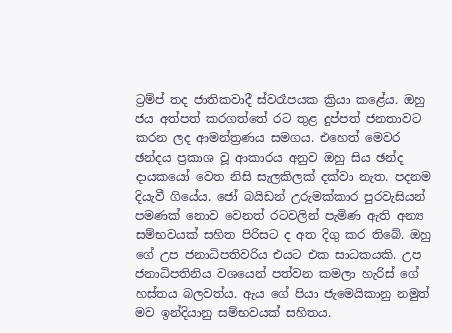ට්‍රම්ප් තද ජාතිකවාදී ස්වරෑපයක ක්‍රියා කළේය. ඔහු ජය අත්පත් කරගත්තේ රට තුළ දුප්පත් ජනතාවට කරන ලද ආමන්ත්‍රණය සමගය. එහෙත් මෙවර ඡන්දය ප්‍රකාශ වූ ආකාරය අනුව ඔහු සිය ඡන්ද දායකයෝ වෙත නිසි සැලකිලක් දක්වා නැත. පදනම දියැවී ගියේය. ජෝ බයිඩන් උරුමක්කාර පුරවැසියන් පමණක් නොව වෙනත් රටවලින් පැමිණ ඇති අන්‍ය සම්භවයක් සහිත පිරිසට ද අත දිගු කර තිබේ. ඔහු ගේ උප ජනාධිපතිවරිය එයට එක සාධකයකි. උප ජනාධිපතිනිය වශයෙන් පත්වන කමලා හැරිස් ගේ හස්තය බලවත්ය. ඇය ගේ පියා ජැමෙයිකානු නමුත් මව ඉන්දියානු සම්භවයක් සහිතය.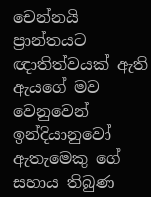චෙන්නයි ප්‍රාන්තයට ඥාතිත්වයක් ඇති ඇයගේ මව වෙනුවෙන් ඉන්දියානුවෝ ඇතැමෙකු ගේ සහාය තිබුණ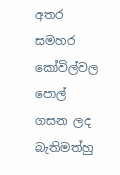අතර සමහර කෝවිල්වල පොල් ගසන ලද බැතිමත්හු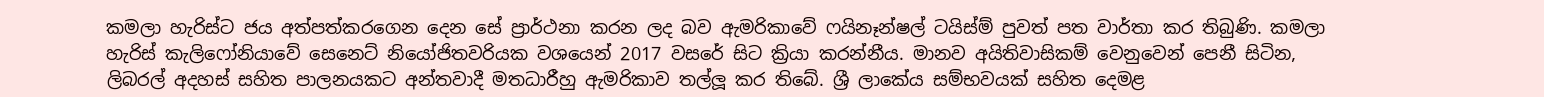කමලා හැරිස්ට ජය අත්පත්කරගෙන දෙන සේ ප්‍රාර්ථනා කරන ලද බව ඇමරිකාවේ ෆයිනෑන්ෂල් ටයිස්ම් පුවත් පත වාර්තා කර තිබුණි. කමලා හැරිස් කැලිෆෝනියාවේ සෙනෙට් නියෝජිතවරියක වශයෙන් 2017 වසරේ සිට ක්‍රියා කරන්නීය. මානව අයිතිවාසිකම් වෙනුවෙන් පෙනී සිටින, ලිබරල් අදහස් සහිත පාලනයකට අන්තවාදී මතධාරීහු ඇමරිකාව තල්ලූ කර තිබේ. ශ්‍රී ලාකේය සම්භවයක් සහිත දෙමළ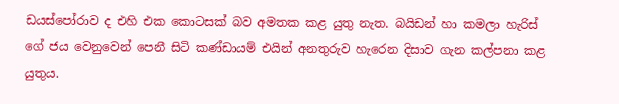ඩයස්පෝරාව ද එහි එක කොටසක් බව අමතක කළ යුතු නැත. බයිඩන් හා කමලා හැරිස් ගේ ජය වෙනුවෙන් පෙනී සිටි කණ්ඩායම් එයින් අනතුරුව හැරෙන දිසාව ගැන කල්පනා කළ යුතුය.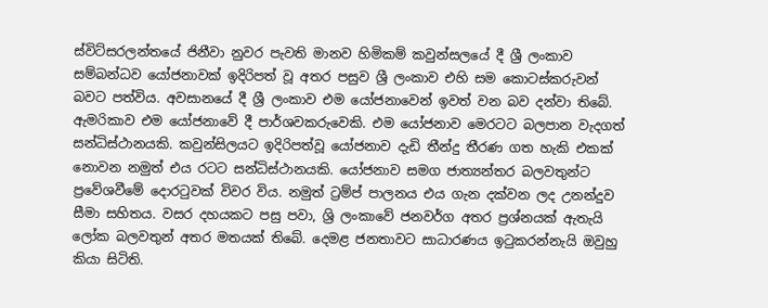ස්විට්සරලන්තයේ ජිනීවා නුවර පැවති මානව හිමිකම් කවුන්සලයේ දී ශ්‍රී ලංකාව සම්බන්ධව යෝජනාවක් ඉදිරිපත් වූ අතර පසුව ශ්‍රී ලංකාව එහි සම කොටස්කරුවන් බවට පත්විය. අවසානයේ දී ශ්‍රී ලංකාව එම යෝජනාවෙන් ඉවත් වන බව දන්වා තිබේ. ඇමරිකාව එම යෝජනාවේ දී පාර්ශවකරුවෙකි. එම යෝජනාව මෙරටට බලපාන වැදගත් සන්ධිස්ථානයකි. කවුන්සිලයට ඉදිරිපත්වූ යෝජනාව දැඩි තීන්දු තීරණ ගත හැකි එකක් නොවන නමුත් එය රටට සන්ධිස්ථානයකි. යෝජනාව සමග ජාත්‍යන්තර බලවතුන්ට ප්‍රවේශවීමේ දොරටුවක් විවර විය. නමුත් ට්‍රම්ප් පාලනය එය ගැන දක්වන ලද උනන්දුව සීමා සහිතය. වසර දහයකට පසු පවා, ශ්‍රි ලංකාවේ ජනවර්ග අතර ප්‍රශ්නයක් ඇතැයි ලෝක බලවතුන් අතර මතයක් තිබේ. දෙමළ ජනතාවට සාධාරණය ඉටුකරන්නැයි ඔවුහු කියා සිටිති.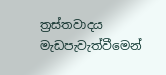ත්‍රස්තවාදය මැඩපැවැත්වීමෙන්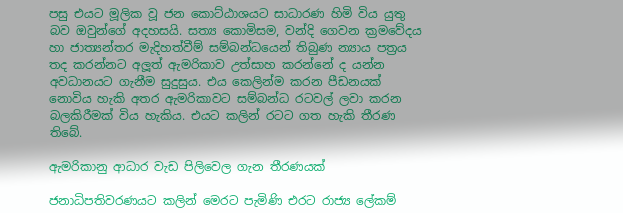පසු එයට මූලික වූ ජන කොට්ඨාශයට සාධාරණ හිමි විය යුතු බව ඔවුන්ගේ අදහසයි. සත්‍ය කොමිසම, වන්දි ගෙවන ක්‍රමවේදය හා ජාත්‍යන්තර මැදිහත්වීම් සම්බන්ධයෙන් තිබුණ න්‍යාය පත්‍රය තද කරන්නට අලූත් ඇමරිකාව උත්සාහ කරන්නේ ද යන්න අවධානයට ගැනීම සුදුසුය. එය කෙලින්ම කරන පීඩනයක් නොවිය හැකි අතර ඇමරිකාවට සම්බන්ධ රටවල් ලවා කරන බලකිරීමක් විය හැකිය. එයට කලින් රටට ගත හැකි තීරණ තිබේ.

ඇමරිකානු ආධාර වැඩ පිලිවෙල ගැන තීරණයක්

ජනාධිපතිවරණයට කලින් මෙරට පැමිණි එරට රාජ්‍ය ලේකම්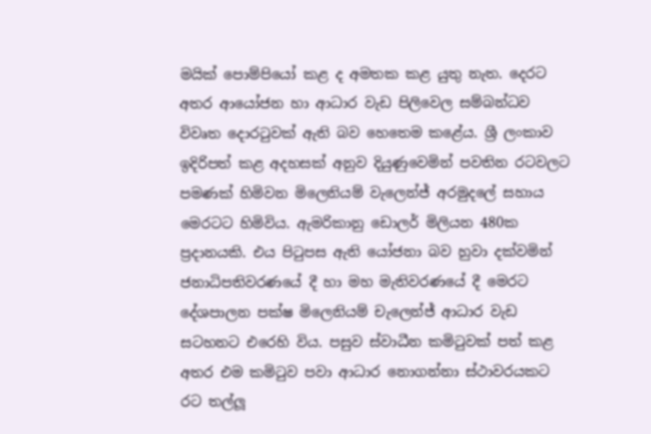මයික් පොම්පියෝ කළ ද අමතක කළ යුතු නැත. දෙරට අතර ආයෝජන හා ආධාර වැඩ පිලිවෙල සම්බන්ධව විවෘත දොරටුවක් ඇති බව හෙතෙම කළේය. ශ්‍රී ලංකාව ඉදිරිපත් කළ අදහසක් අනුව දියුණුවෙමින් පවතින රටවලට පමණක් හිමිවන මිලෙනියම් වැලෙන්ජ් අරමුදලේ සහාය මෙරටට හිමිවිය. ඇමරිකානු ඩොලර් මිලියන 480ක ප්‍රදානයකි. එය පිටුපස ඇති යෝජනා බව හුවා දක්වමින් ජනාධිපතිවරණයේ දී හා මහ මැතිවරණයේ දී මෙරට දේශපාලන පක්ෂ මිලෙනියම් චැලෙන්ජ් ආධාර වැඩ සටහනට එරෙහි විය. පසුව ස්වාධීන කමිටුවක් පත් කළ අතර එම කමිටුව පවා ආධාර නොගන්නා ස්ථාවරයකට රට තල්ලූ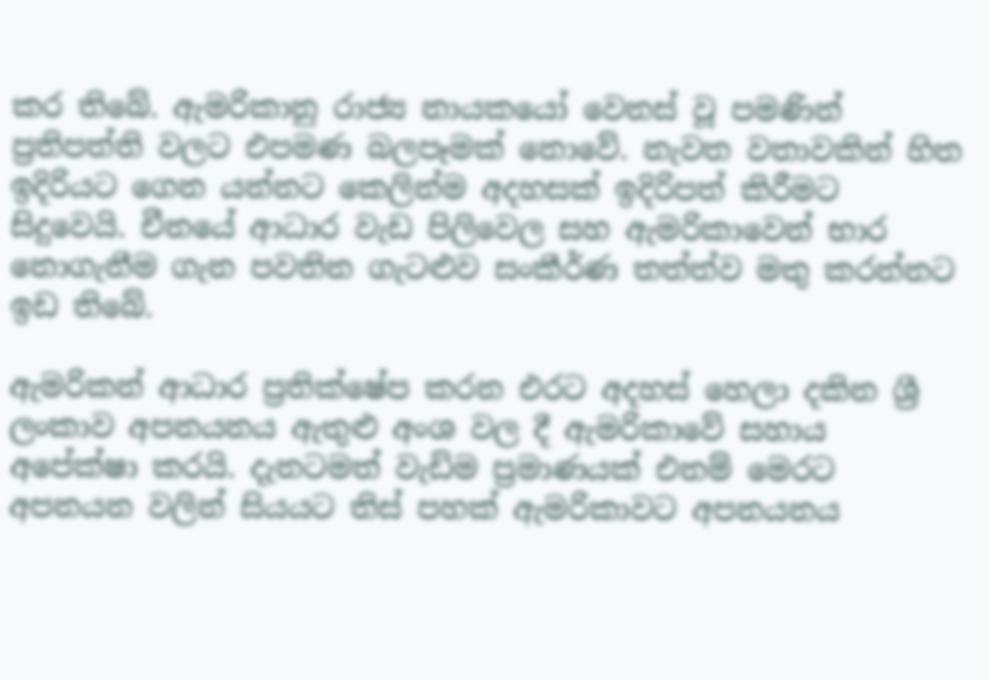කර තිබේ. ඇමරිකානු රාජ්‍ය නායකයෝ වෙනස් වූ පමණින් ප්‍රතිපත්ති වලට එපමණ බලපෑමක් නොවේ. නැවත වතාවකින් හිත ඉදිරියට ගෙන යන්නට කෙලින්ම අදහසක් ඉදිරිපත් කිරීමට සිදුවෙයි. චීනයේ ආධාර වැඩ පිලිවෙල සහ ඇමරිකාවෙන් භාර නොගැනීම ගැන පවතින ගැටළුව සංකීර්ණ තත්ත්ව මතු කරන්නට ඉඩ තිබේ.

ඇමරිකන් ආධාර ප්‍රතික්ෂේප කරන එරට අදහස් හෙලා දකින ශ්‍රී ලංකාව අපනයනය ඇතුළු අංශ වල දී ඇමරිකාවේ සහාය අපේක්ෂා කරයි. දැනටමත් වැඩිම ප්‍රමාණයක් එනම් මෙරට අපනයන වලින් සියයට තිස් පහක් ඇමරිකාවට අපනයනය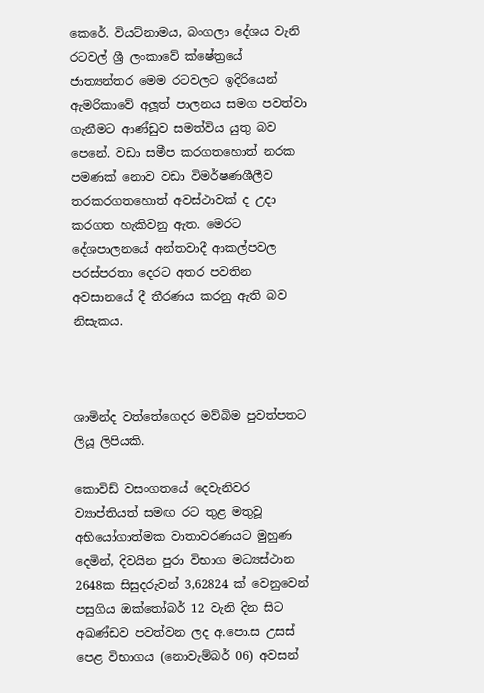කෙරේ. වියට්නාමය, බංගලා දේශය වැනි රටවල් ශ්‍රී ලංකාවේ ක්ෂේත්‍රයේ ජාත්‍යන්තර මෙම රටවලට ඉදිරියෙන් ඇමරිකාවේ අලූත් පාලනය සමග පවත්වා ගැනීමට ආණ්ඩුව සමත්විය යුතු බව පෙනේ. වඩා සමීප කරගතහොත් නරක පමණක් නොව වඩා විමර්ෂණශීලීව තරකරගතහොත් අවස්ථාවක් ද උදා කරගත හැකිවනු ඇත. මෙරට දේශපාලනයේ අන්තවාදී ආකල්පවල පරස්පරතා දෙරට අතර පවතින අවසානයේ දී තීරණය කරනු ඇති බව නිසැකය.



ශාමින්ද වත්තේගෙදර මව්බිම පුවත්පතට ලියූ ලිපියකි.

කොවිඩ් වසංගතයේ දෙවැනිවර ව්‍යාප්තියත් සමඟ රට තුළ මතුවූ අභියෝගාත්මක වාතාවරණයට මුහුණ දෙමින්, දිවයින පුරා විභාග මධ්‍යස්ථාන 2648ක සිසුදරුවන් 3,62824 ක් වෙනුවෙන් පසුගිය ඔක්තෝබර් 12 වැනි දින සිට අඛණ්ඩව පවත්වන ලද අ.පො.ස උසස් පෙළ විභාගය (නොවැම්බර් 06) අවසන්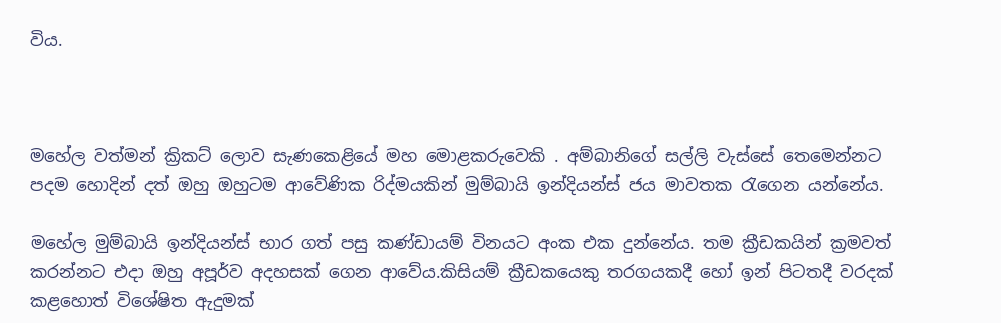විය.



මහේල වත්මන් ක්‍රිකට් ලොව සැණකෙළියේ මහ මොළකරුවෙකි . අම්බානිගේ සල්ලි වැස්සේ තෙමෙන්නට පදම හොදින් දත් ඔහු ඔහුටම ආවේණික රිද්මයකින් මුම්බායි ඉන්දියන්ස් ජය මාවතක රැගෙන යන්නේය.

මහේල මුම්බායි ඉන්දියන්ස් භාර ගත් පසු කණ්ඩායම් විනයට අංක එක දුන්නේය. තම ක්‍රීඩකයින් ක්‍රමවත් කරන්නට එදා ඔහු අපූර්ව අදහසක් ගෙන ආවේය.කිසියම් ක්‍රීඩකයෙකු තරගයකදී හෝ ඉන් පිටතදී වරදක් කළහොත් විශේෂිත ඇදුමක්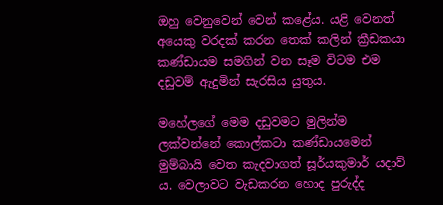ඔහු වෙනුවෙන් වෙන් කළේය. යළි වෙනත් අයෙකු වරදක් කරන තෙක් කලින් ක්‍රීඩකයා කණ්ඩායම සමගින් වන සෑම විටම එම දඩුවම් ඇදුමින් සැරසිය යුතුය.

මහේලගේ මෙම දඩුවමට මුලින්ම ලක්වන්නේ කොල්කටා කණ්ඩායමෙන් මුම්බායි වෙත කැදවාගත් සූර්යකුමාර් යදාව් ය. වෙලාවට වැඩකරන හොද පුරුද්ද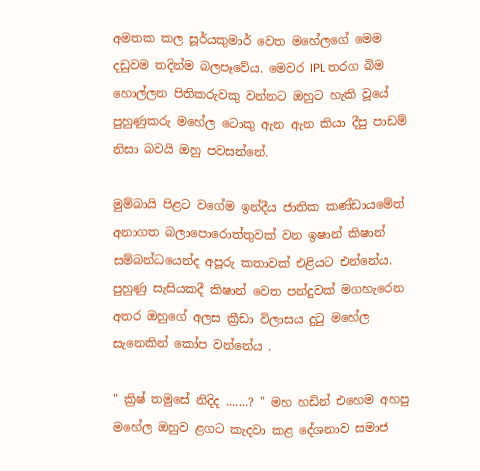අමතක කල සූර්යකුමාර් වෙත මහේලගේ මෙම දඩුවම තදින්ම බලපෑවේය. මෙවර IPL තරග බිම හොල්ලන පිතිකරුවකු වන්නට ඔහුට හැකි වූයේ පුහුණුකරු මහේල ටොකු ඇන ඇන කියා දීපු පාඩම් නිසා බවයි ඔහු පවසන්නේ.

මුම්බායි පිළට වගේම ඉන්දීය ජාතික කණ්ඩායමේත් අනාගත බලාපොරොත්තුවක් වන ඉෂාන් කිෂාන් සම්බන්ධයෙන්ද අපූරු කතාවක් එළියට එන්නේය. පුහුණු සැසියකදී කිෂාන් වෙත පන්දුවක් මගහැරෙන අතර ඔහුගේ අලස ක්‍රීඩා විලාසය දුටු මහේල සැනෙකින් කෝප වන්නේය .

" ක්‍රිෂ් තමුසේ නිදිද .......? " මහ හඩින් එහෙම අහපු මහේල ඔහුව ළගට කැදවා කළ දේශනාව සමාජ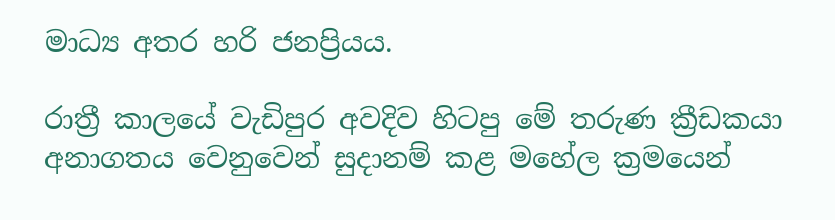මාධ්‍ය අතර හරි ජනප්‍රියය.

රාත්‍රී කාලයේ වැඩිපුර අවදිව හිටපු මේ තරුණ ක්‍රීඩකයා අනාගතය වෙනුවෙන් සුදානම් කළ මහේල ක්‍රමයෙන්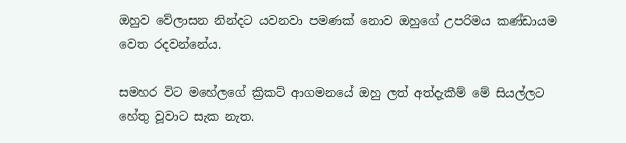ඔහුව වේලාසන නින්දට යවනවා පමණක් නොව ඔහුගේ උපරිමය කණ්ඩායම වෙත රදවන්නේය.

සමහර විට මහේලගේ ක්‍රිකට් ආගමනයේ ඔහු ලත් අත්දැකීම් මේ සියල්ලට හේතු වූවාට සැක නැත.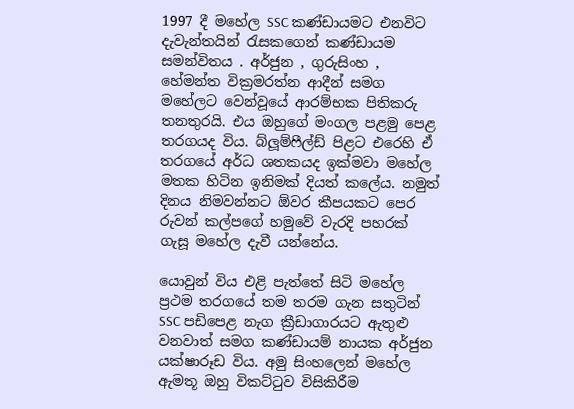1997 දී මහේල SSC කණ්ඩායමට එනවිට දැවැන්තයින් රැසකගෙන් කණ්ඩායම සමන්විතය . අර්ජුන , ගුරුසිංහ , හේමන්ත වික්‍රමරත්න ආදීන් සමග මහේලට වෙන්වූයේ ආරම්භක පිතිකරු තනතුරයි. එය ඔහුගේ මංගල පළමු පෙළ තරගයද විය. බ්ලූම්ෆීල්ඩ් පිළට එරෙහි ඒ තරගයේ අර්ධ ශතකයද ඉක්මවා මහේල මතක හිටින ඉනිමක් දියත් කලේය. නමුත් දිනය නිමවන්නට ඕවර කීපයකට පෙර රුවන් කල්පගේ හමුවේ වැරදි පහරක් ගැසූ මහේල දැවී යන්නේය.

යොවුන් විය එළි පැත්තේ සිටි මහේල ප්‍රථම තරගයේ තම තරම ගැන සතුටින් SSC පඩිපෙළ නැග ක්‍රීඩාගාරයට ඇතුළු වනවාත් සමග කණ්ඩායම් නායක අර්ජුන යක්ෂාරූඩ විය. අමු සිංහලෙන් මහේල ඇමතූ ඔහු විකට්ටුව විසිකිරීම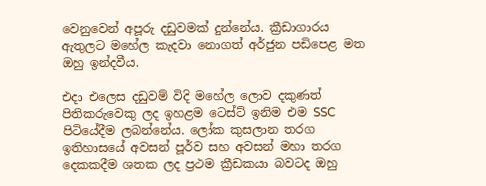වෙනුවෙන් අපූරු දඩුවමක් දුන්නේය. ක්‍රීඩාගාරය ඇතුලට මහේල කැදවා නොගත් අර්ජුන පඩිපෙළ මත ඔහු ඉන්දවීය.

එදා එලෙස දඩුවම් විදි මහේල ලොව දකුණත් පිතිකරුවෙකු ලද ඉහළම ටෙස්ට් ඉනිම එම SSC පිටියේදීම ලබන්නේය. ලෝක කුසලාන තරග ඉතිහාසයේ අවසන් පූර්ව සහ අවසන් මහා තරග දෙකකදීම ශතක ලද ප්‍රථම ක්‍රීඩකයා බවටද ඔහු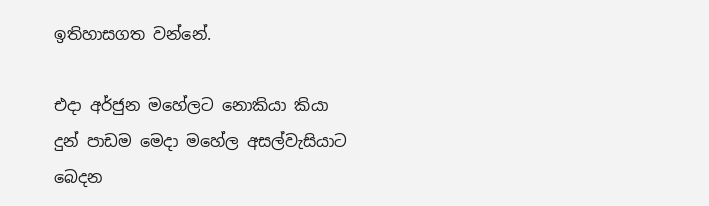ඉතිහාසගත වන්නේ.

එදා අර්ජුන මහේලට නොකියා කියා දුන් පාඩම මෙදා මහේල අසල්වැසියාට බෙදන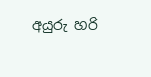අයුරු හරි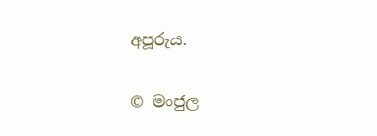අපූරුය.

© මංජුල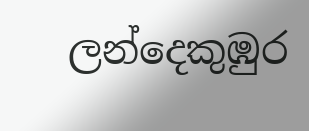ලන්දෙකුඹුර